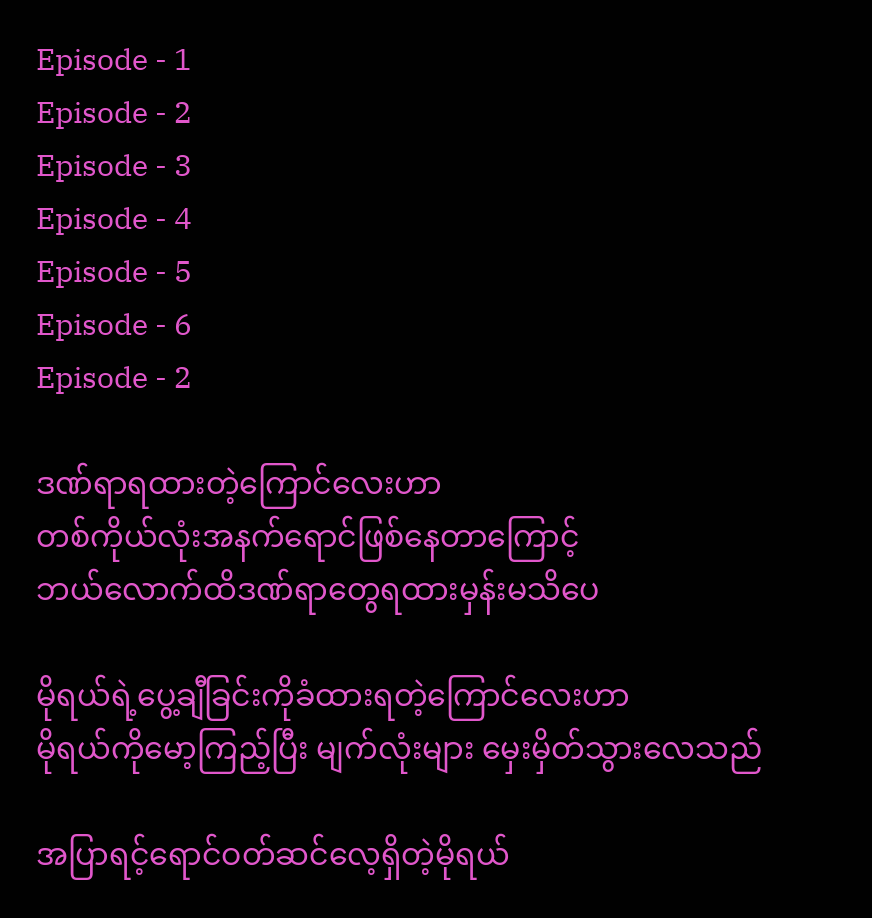Episode - 1
Episode - 2
Episode - 3
Episode - 4
Episode - 5
Episode - 6
Episode - 2

ဒဏ်ရာရထားတဲ့ကြောင်လေးဟာ
တစ်ကိုယ်လုံးအနက်ရောင်ဖြစ်နေတာကြောင့်
ဘယ်လောက်ထိဒဏ်ရာတွေရထားမှန်းမသိပေ

မိုရယ်ရဲ့ပွေ့ချီခြင်းကိုခံထားရတဲ့ကြောင်လေးဟာ
မိုရယ်ကိုမော့ကြည့်ပြီး မျက်လုံးများ မှေးမှိတ်သွားလေသည်

အပြာရင့်ရောင်ဝတ်ဆင်လေ့ရှိတဲ့မိုရယ်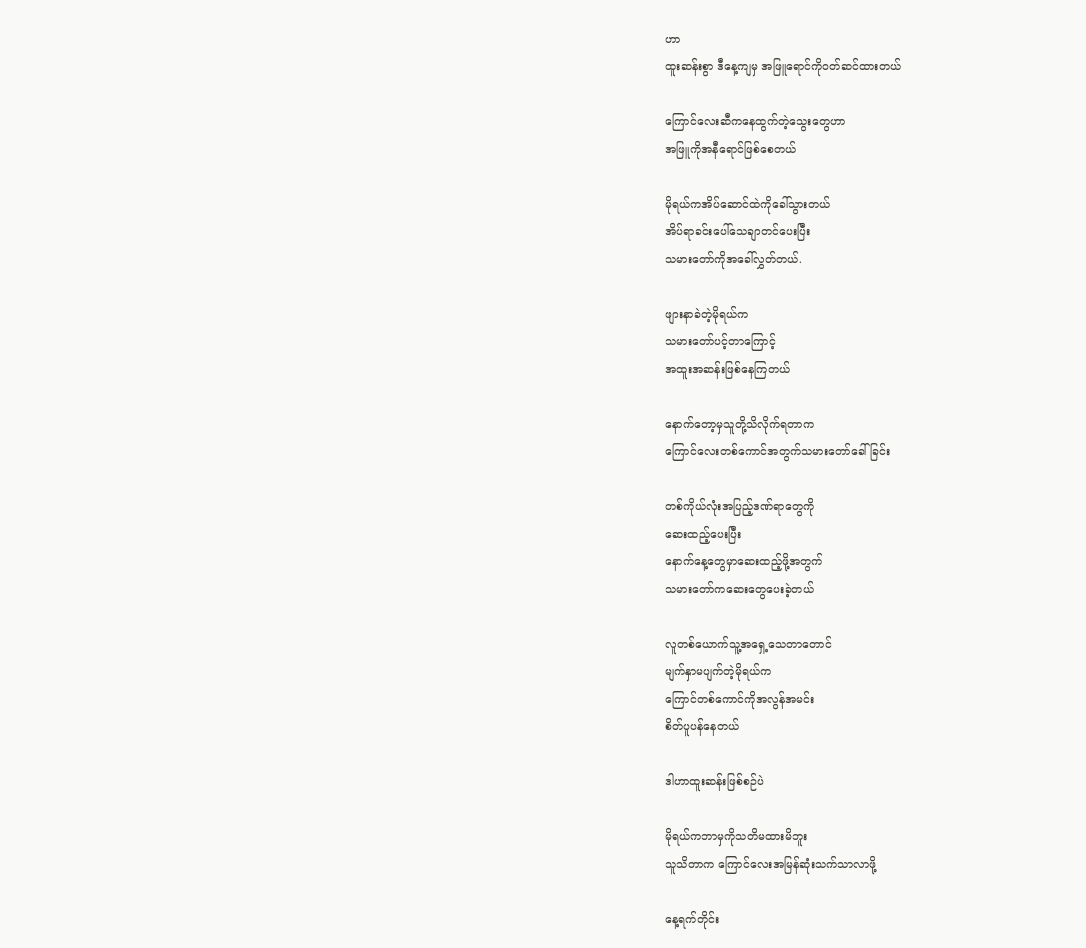ဟာ
ထူးဆန်းစွာ ဒီနေ့ကျမှ အဖြူရောင်ကိုဝတ်ဆင်ထားတယ်

ကြောင်လေးဆီကနေထွက်တဲ့သွေးတွေဟာ
အဖြူကိုအနီရောင်ဖြစ်စေတယ်

မိုရယ်ကအိပ်ဆောင်ထဲကိုခေါ်သွားတယ်
အိပ်ရာခင်းပေါ်သေချာတင်ပေးပြီး
သမားတော်ကိုအခေါ်လွှတ်တယ်.

ဖျားနာခဲတဲ့မိုရယ်က
သမားတော်ပင့်တာကြောင့်
အထူးအဆန်းဖြစ်နေကြတယ်

နောက်တော့မှသူတို့သိလိုက်ရတာက
ကြောင်လေးတစ်ကောင်အတွက်သမားတော်ခေါ်ခြင်း

တစ်ကိုယ်လုံးအပြည့်ဒဏ်ရာတွေကို
ဆေးထည့်ပေးပြီး
နောက်နေ့တွေမှာဆေးထည့်ဖို့အတွက်
သမားတော်ကဆေးတွေပေးခဲ့တယ်

လူတစ်ယောက်သူ့အရှေ့သေတာတောင်
မျက်နှာမပျက်တဲ့မိုရယ်က
ကြောင်တစ်ကောင်ကိုအလွန်အမင်း
စိတ်ပူပန်နေတယ်

ဒါဟာထူးဆန်းဖြစ်စဉ်ပဲ

မိုရယ်ကဘာမှကိုသတိမထားမိဘူး
သူသိတာက ကြောင်လေးအမြန်ဆုံးသက်သာလာဖို့

နေ့ရက်တိုင်း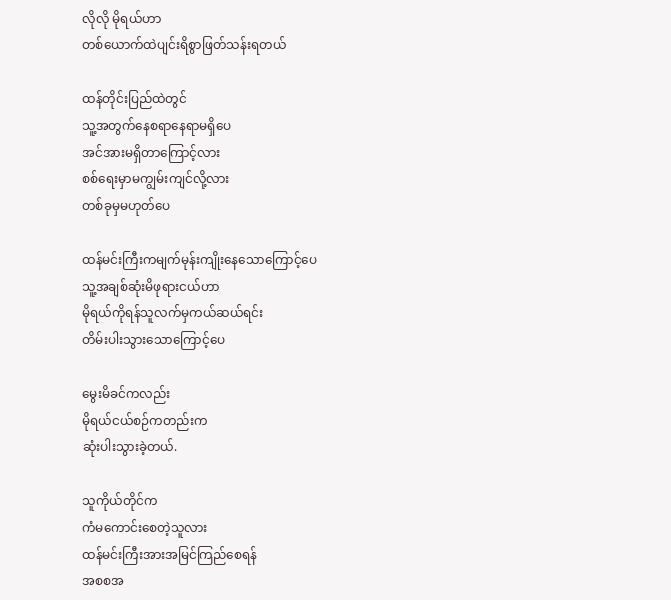လိုလို မိုရယ်ဟာ
တစ်ယောက်ထဲပျင်းရိစွာဖြတ်သန်းရတယ်

ထန်တိုင်းပြည်ထဲတွင်
သူ့အတွက်နေစရာနေရာမရှိပေ
အင်အားမရှိတာကြောင့်လား
စစ်ရေးမှာမကျွမ်းကျင်လို့လား
တစ်ခုမှမဟုတ်ပေ

ထန်မင်းကြီးကမျက်မုန်းကျိုးနေသောကြောင့်ပေ
သူ့အချစ်ဆုံးမိဖုရားငယ်ဟာ
မိုရယ်ကိုရန်သူလက်မှကယ်ဆယ်ရင်း
တိမ်းပါးသွားသောကြောင့်ပေ

မွေးမိခင်ကလည်း
မိုရယ်ငယ်စဉ်ကတည်းက
ဆုံးပါးသွားခဲ့တယ်.

သူကိုယ်တိုင်က
ကံမကောင်းစေတဲ့သူလား
ထန်မင်းကြီးအားအမြင်ကြည်စေရန်
အစစအ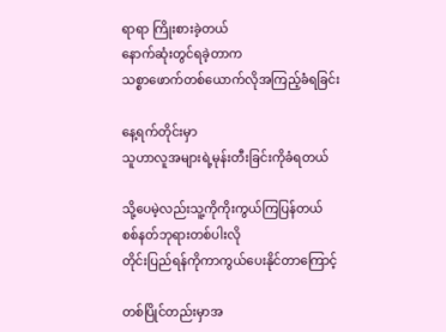ရာရာ ကြိုးစားခဲ့တယ်
နောက်ဆုံးတွင်ရခဲ့တာက
သစ္စာဖောက်တစ်ယောက်လိုအကြည့်ခံရခြင်း

နေ့ရက်တိုင်းမှာ
သူဟာလူအများရဲ့မုန်းတီးခြင်းကိုခံရတယ်

သို့ပေမဲ့လည်းသူ့ကိုကိုးကွယ်ကြပြန်တယ်
စစ်နတ်ဘုရားတစ်ပါးလို
တိုင်းပြည်ရန်ကိုကာကွယ်ပေးနိုင်တာကြောင့်

တစ်ပြိုင်တည်းမှာအ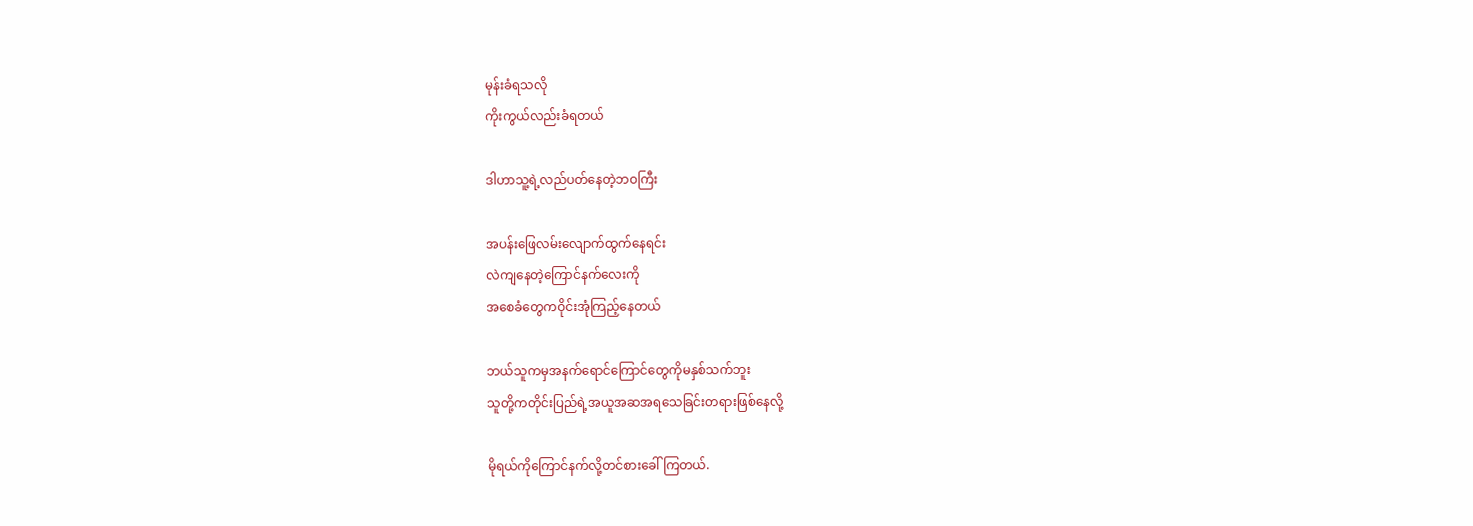မုန်းခံရသလို
ကိုးကွယ်လည်းခံရတယ်

ဒါဟာသူ့ရဲ့လည်ပတ်နေတဲ့ဘဝကြီး

အပန်းဖြေလမ်းလျောက်ထွက်နေရင်း
လဲကျနေတဲ့ကြောင်နက်လေးကို
အစေခံတွေကဝိုင်းအုံကြည့်နေတယ်

ဘယ်သူကမှအနက်ရောင်ကြောင်တွေကိုမနှစ်သက်ဘူး
သူတို့ကတိုင်းပြည်ရဲ့အယူအဆအရသေခြင်းတရားဖြစ်နေလို့

မိုရယ်ကိုကြောင်နက်လို့တင်စားခေါ်ကြတယ်.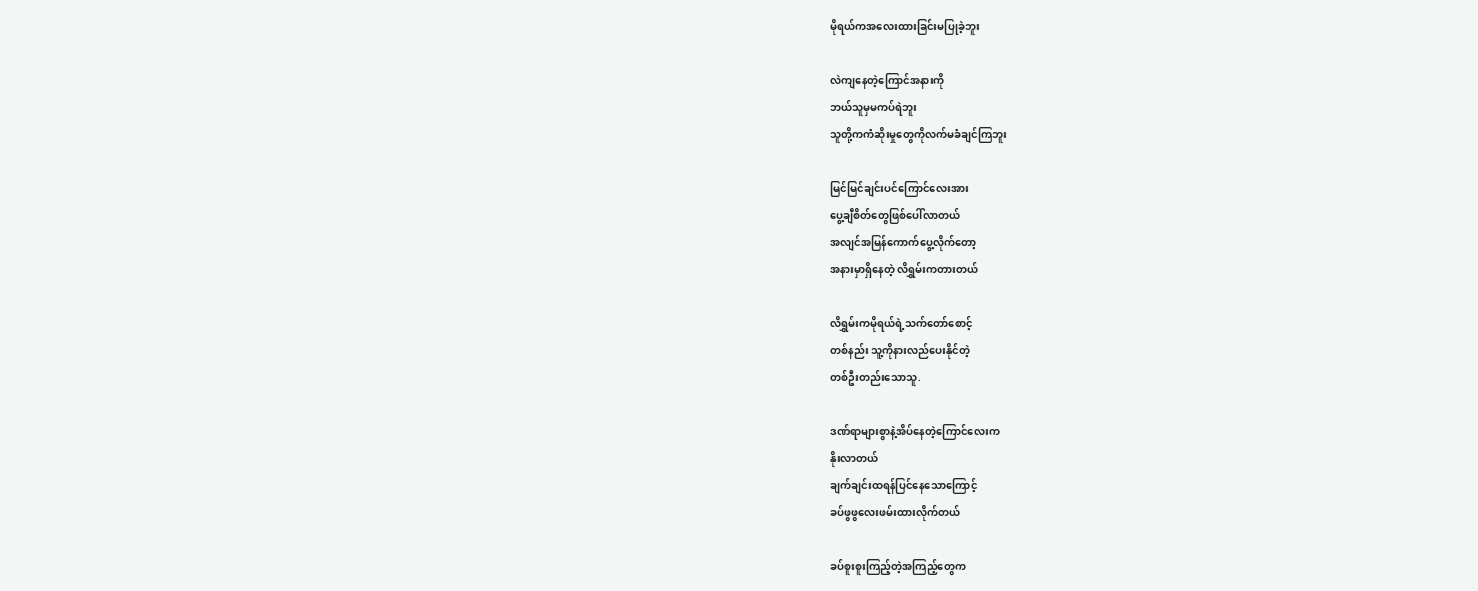မိုရယ်ကအလေးထားခြင်းမပြုခဲ့ဘူး

လဲကျနေတဲ့ကြောင်အနားကို
ဘယ်သူမှမကပ်ရဲဘူး
သူတို့ကကံဆိုးမှုတွေကိုလက်မခံချင်ကြဘူး

မြင်မြင်ချင်းပင်ကြောင်လေးအား
ပွေ့ချီစိတ်တွေဖြစ်ပေါ်လာတယ်
အလျင်အမြန်ကောက်ပွေ့လိုက်တော့
အနားမှာရှိနေတဲ့ လိရွှမ်းကတားတယ်

လိရွှမ်းကမိုရယ်ရဲ့သက်တော်စောင့်
တစ်နည်း သူ့ကိုနားလည်ပေးနိုင်တဲ့
တစ်ဦးတည်းသောသူ.

ဒဏ်ရာများစွာနဲ့အိပ်နေတဲ့ကြောင်လေးက
နိုးလာတယ်
ချက်ချင်းထရန်ပြင်နေသောကြောင့်
ခပ်ဖွဖွလေးဖမ်းထားလိုက်တယ်

ခပ်စူးစူးကြည့်တဲ့အကြည့်တွေက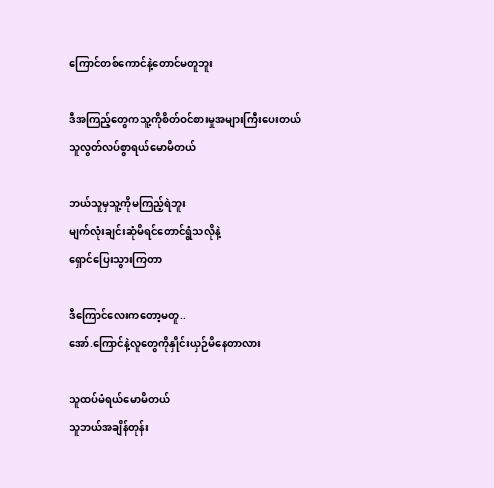ကြောင်တစ်ကောင်နဲ့တောင်မတူဘူး

ဒီအကြည့်တွေကသူ့ကိုစိတ်ဝင်စားမှုအများကြီးပေးတယ်
သူလွတ်လပ်စွာရယ်မောမိတယ်

ဘယ်သူမှသူ့ကိုမကြည့်ရဲဘူး
မျက်လုံးချင်းဆုံမိရင်တောင်ရွံသလိုနဲ့
ရှောင်ပြေးသွားကြတာ

ဒီကြောင်လေးကတော့မတူ..
အော်.ကြောင်နဲ့လူတွေကိုနှိုင်းယှဉ်မိနေတာလား

သူထပ်မံရယ်မောမိတယ်
သူဘယ်အချိန်တုန်း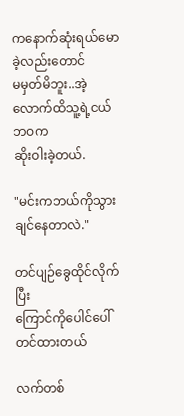ကနောက်ဆုံးရယ်မောခဲ့လည်းတောင်
မမှတ်မိဘူး..အဲ့လောက်ထိသူ့ရဲ့ငယ်ဘဝက
ဆိုးဝါးခဲ့တယ်.

"မင်းကဘယ်ကိုသွားချင်နေတာလဲ."

တင်ပျဉ်ခွေထိုင်လိုက်ပြီး
ကြောင်ကိုပေါင်ပေါ်တင်ထားတယ်

လက်တစ်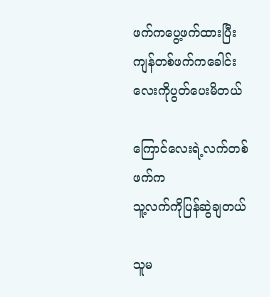ဖက်ကပွေ့ဖက်ထားပြီး
ကျန်တစ်ဖက်ကခေါင်းလေးကိုပွတ်ပေးမိတယ်

ကြောင်လေးရဲ့လက်တစ်ဖက်က
သူ့လက်ကိုပြန်ဆွဲချတယ်

သူမ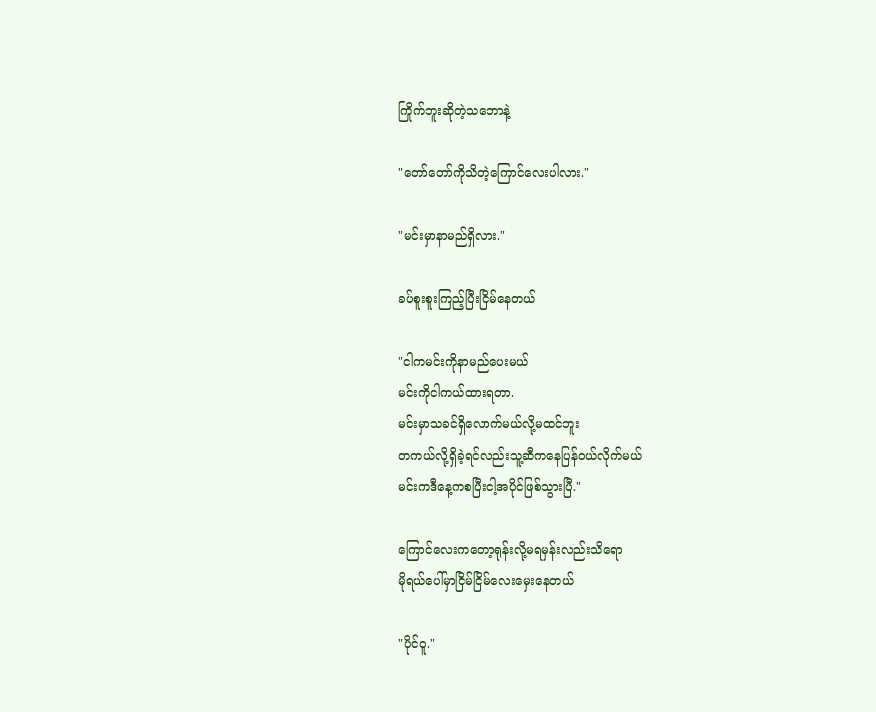ကြိုက်ဘူးဆိုတဲ့သဘောနဲ့

"တော်တော်ကိုသိတဲ့ကြောင်လေးပါလား."

"မင်းမှာနာမည်ရှိလား."

ခပ်စူးစူးကြည့်ပြီးငြိမ်နေတယ်

"ငါကမင်းကိုနာမည်ပေးမယ်
မင်းကိုငါကယ်ထားရတာ.
မင်းမှာသခင်ရှိလောက်မယ်လို့မထင်ဘူး
တကယ်လို့ရှိခဲ့ရင်လည်းသူ့ဆီကနေပြန်ဝယ်လိုက်မယ်
မင်းကဒီနေ့ကစပြီးငါ့အပိုင်ဖြစ်သွားပြီ."

ကြောင်လေးကတော့ရုန်းလို့မရမှန်းလည်းသိရော
မိုရယ်ပေါ်မှာငြိမ်ငြိမ်လေးမှေးနေတယ်

"ပိုင်ဝူ."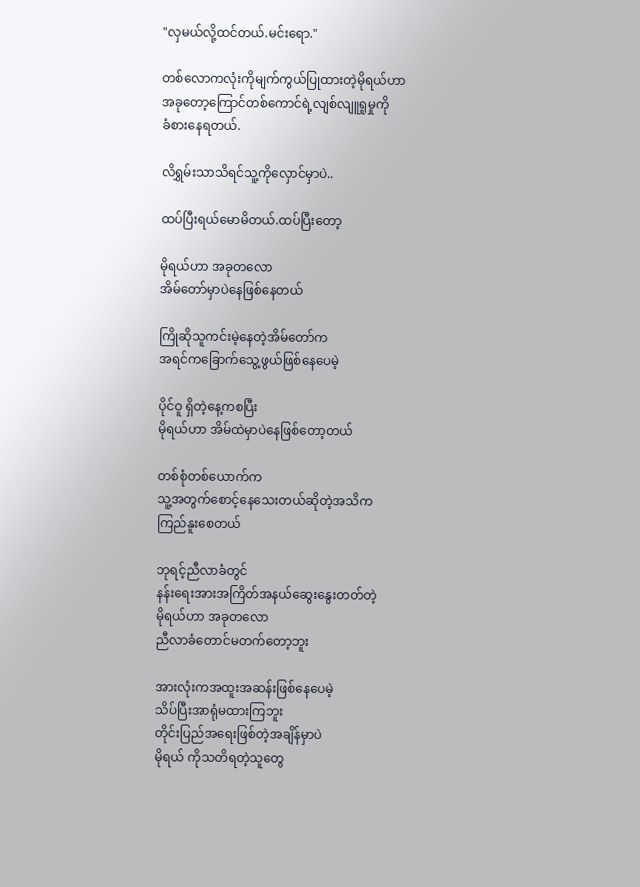"လှမယ်လို့ထင်တယ်.မင်းရော."

တစ်လောကလုံးကိုမျက်ကွယ်ပြုထားတဲ့မိုရယ်ဟာ
အခုတော့ကြောင်တစ်ကောင်ရဲ့လျစ်လျူရူမှုကို
ခံစားနေရတယ်.

လိရွှမ်းသာသိရင်သူ့ကိုလှောင်မှာပဲ..

ထပ်ပြီးရယ်မောမိတယ်.ထပ်ပြီးတော့

မိုရယ်ဟာ အခုတလော
အိမ်တော်မှာပဲနေဖြစ်နေတယ်

ကြိုဆိုသူကင်းမဲ့နေတဲ့အိမ်တော်က
အရင်ကခြောက်သွေ့ဖွယ်ဖြစ်နေပေမဲ့

ပိုင်ဝူ ရှိတဲ့နေ့ကစပြီး
မိုရယ်ဟာ အိမ်ထဲမှာပဲနေဖြစ်တော့တယ်

တစ်စုံတစ်ယောက်က
သူ့အတွက်စောင့်နေသေးတယ်ဆိုတဲ့အသိက
ကြည်နူးစေတယ်

ဘုရင့်ညီလာခံတွင်
နန်းရေးအားအကြိတ်အနယ်ဆွေးနွေးတတ်တဲ့
မိုရယ်ဟာ အခုတလော
ညီလာခံတောင်မတက်တော့ဘူး

အားလုံးကအထူးအဆန်းဖြစ်နေပေမဲ့
သိပ်ပြီးအာရုံမထားကြဘူး
တိုင်းပြည်အရေးဖြစ်တဲ့အချိန်မှာပဲ
မိုရယ် ကိုသတိရတဲ့သူတွေ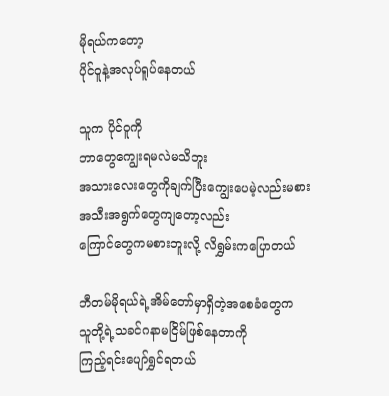မိုရယ်ကတော့
ပိုင်ဝူနဲ့အလုပ်ရူပ်နေတယ်

သူက ပိုင်ဝူကို
ဘာတွေကျွေးရမလဲမသိဘူး
အသားလေးတွေကိုချက်ပြီးကျွေးပေမဲ့လည်းမစား
အသီးအရွက်တွေကျတော့လည်း
ကြောင်တွေကမစားဘူးလို့ လိရွှမ်းကပြောတယ်

ဘီတမ်မိုရယ်ရဲ့အိမ်တော်မှာရှိတဲ့အစေခံတွေက
သူတို့ရဲ့သခင်ဂနာမငြိမ်ဖြစ်နေတာကို
ကြည့်ရင်းပျော်ရွှင်ရတယ်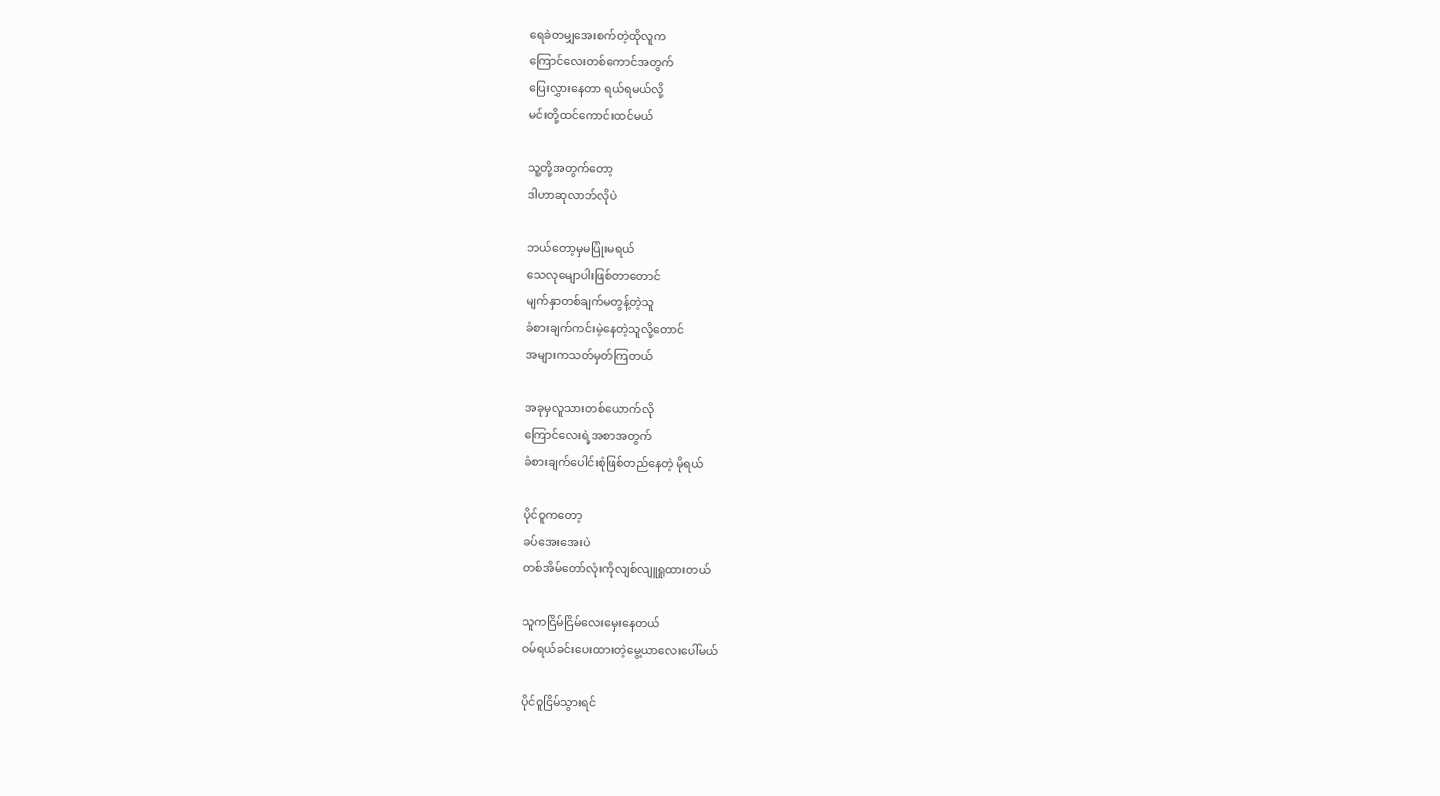ရေခဲတမျှအေးစက်တဲ့ထိုလူက
ကြောင်လေးတစ်ကောင်အတွက်
ပြေးလွှားနေတာ ရယ်ရမယ်လို့
မင်းတို့ထင်ကောင်းထင်မယ်

သူ့တို့အတွက်တော့
ဒါဟာဆုလာဘ်လိုပဲ

ဘယ်တော့မှမပြုံးမရယ်
သေလုမျောပါးဖြစ်တာတောင်
မျက်နှာတစ်ချက်မတွန့်တဲ့သူ
ခံစားချက်ကင်းမဲ့နေတဲ့သူလို့တောင်
အများကသတ်မှတ်ကြတယ်

အခုမှလူသားတစ်ယောက်လို
ကြောင်လေးရဲ့အစာအတွက်
ခံစားချက်ပေါင်းစုံဖြစ်တည်နေတဲ့ မိုရယ်

ပိုင်ဝူကတော့
ခပ်အေးအေးပဲ
တစ်အိမ်တော်လုံးကိုလျစ်လျူရူထားတယ်

သူကငြိမ်ငြိမ်လေးမှေးနေတယ်
ဝမ်ရယ်ခင်းပေးထားတဲ့မွေ့ယာလေးပေါ်မယ်

ပိုင်ဝူငြိမ်သွားရင်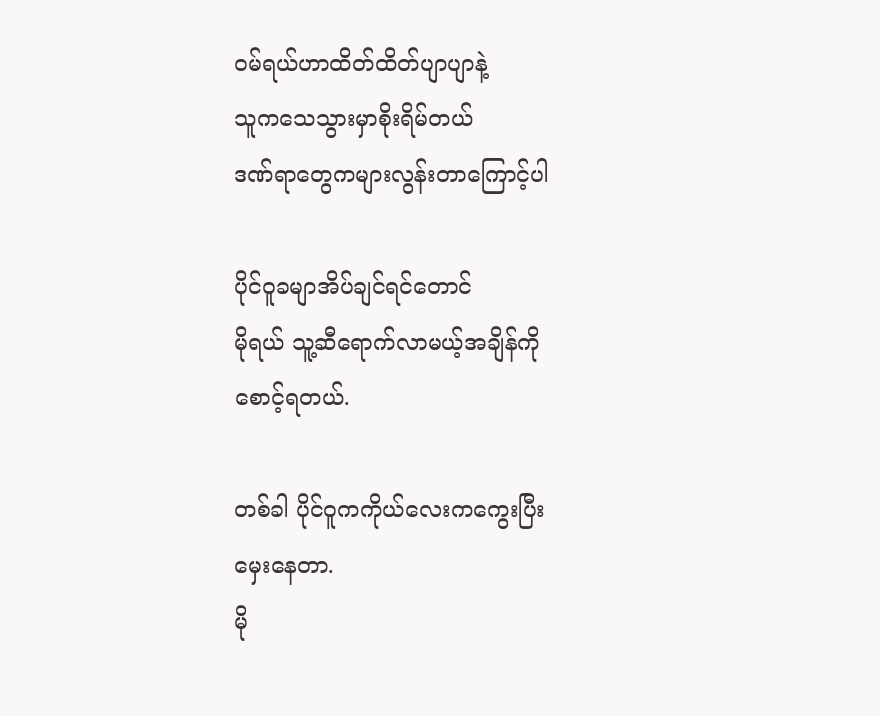ဝမ်ရယ်ဟာထိတ်ထိတ်ပျာပျာနဲ့
သူကသေသွားမှာစိုးရိမ်တယ်
ဒဏ်ရာတွေကများလွန်းတာကြောင့်ပါ

ပိုင်ဝူခမျာအိပ်ချင်ရင်တောင်
မိုရယ် သူ့ဆီရောက်လာမယ့်အချိန်ကို
စောင့်ရတယ်.

တစ်ခါ ပိုင်ဝူကကိုယ်လေးကကွေးပြီး
မှေးနေတာ.
မို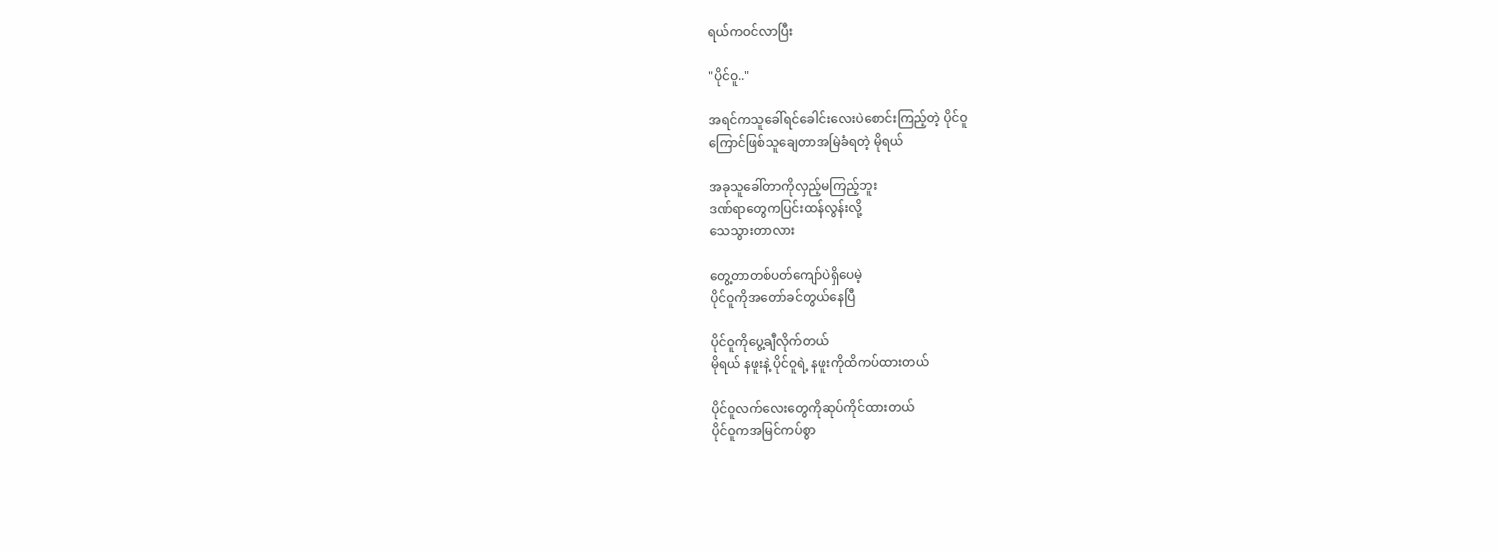ရယ်ကဝင်လာပြီး

"ပိုင်ဝူ.."

အရင်ကသူခေါ်ရင်ခေါင်းလေးပဲစောင်းကြည့်တဲ့ ပိုင်ဝူ
ကြောင်ဖြစ်သူချေတာအမြဲခံရတဲ့ မိုရယ်

အခုသူခေါ်တာကိုလှည့်မကြည့်ဘူး
ဒဏ်ရာတွေကပြင်းထန်လွန်းလို့
သေသွားတာလား

တွေ့တာတစ်ပတ်ကျော်ပဲရှိပေမဲ့
ပိုင်ဝူကိုအတော်ခင်တွယ်နေပြီ

ပိုင်ဝူကိုပွေ့ချီလိုက်တယ်
မိုရယ် နဖူးနဲ့ ပိုင်ဝူရဲ့ နဖူးကိုထိကပ်ထားတယ်

ပိုင်ဝူလက်လေးတွေကိုဆုပ်ကိုင်ထားတယ်
ပိုင်ဝူကအမြင်ကပ်စွာ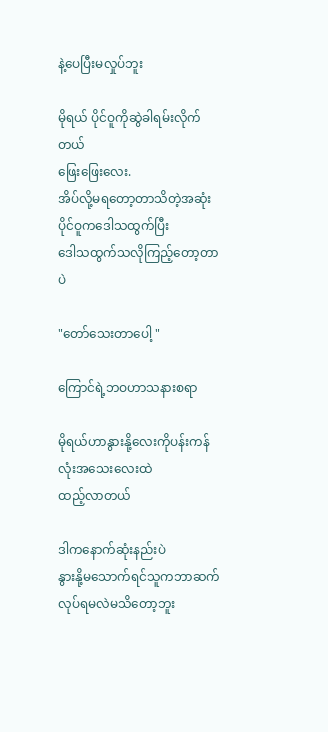နဲ့ပေပြီးမလှုပ်ဘူး

မိုရယ် ပိုင်ဝူကိုဆွဲခါရမ်းလိုက်တယ်
ဖြေးဖြေးလေး.
အိပ်လို့မရတော့တာသိတဲ့အဆုံး
ပိုင်ဝူကဒေါသထွက်ပြီး
ဒေါသထွက်သလိုကြည့်တော့တာပဲ

"တော်သေးတာပေါ့ "

ကြောင်ရဲ့ဘဝဟာသနားစရာ

မိုရယ်ဟာနွားနို့လေးကိုပန်းကန်လုံးအသေးလေးထဲ
ထည့်လာတယ်

ဒါကနောက်ဆုံးနည်းပဲ
နွားနို့မသောက်ရင်သူကဘာဆက်လုပ်ရမလဲမသိတော့ဘူး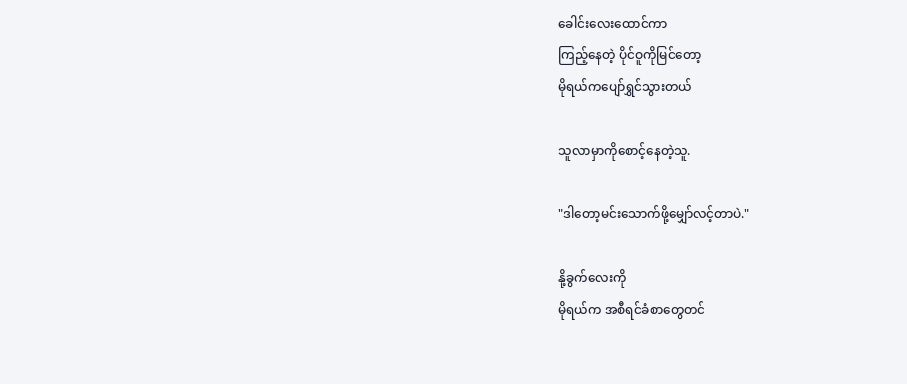ခေါင်းလေးထောင်ကာ
ကြည့်နေတဲ့ ပိုင်ဝူကိုမြင်တော့
မိုရယ်ကပျော်ရွှင်သွားတယ်

သူလာမှာကိုစောင့်နေတဲ့သူ.

"ဒါတော့မင်းသောက်ဖို့မျှော်လင့်တာပဲ."

နို့ခွက်လေးကို
မိုရယ်က အစီရင်ခံစာတွေတင်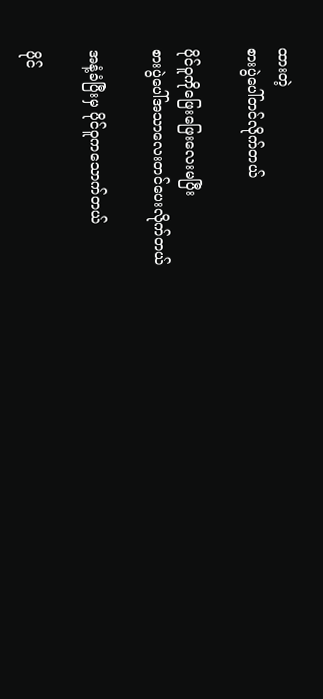ထားတဲ့
စားပွဲပေါ်တင်လိုက်တယ်

ပိုင်ဝူကိုဖြေးဖြေးလေးမပြီး
စားပွဲပေါ်အသာလေးတင်ပေးလိုက်တယ်

အနံ့ခံပြီးမှ ပိုင်ဝူကသောက်တယ်

ပိုင်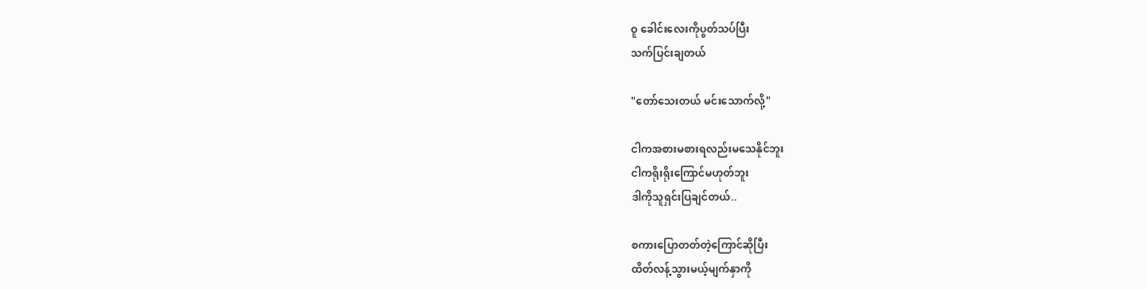ဝူ ခေါင်းလေးကိုပွတ်သပ်ပြီး
သက်ပြင်းချတယ်

"တော်သေးတယ် မင်းသောက်လို့"

ငါကအစားမစားရလည်းမသေနိုင်ဘူး
ငါကရိုးရိုးကြောင်မဟုတ်ဘူး
ဒါကိုသူရှင်းပြချင်တယ်..

စကားပြောတတ်တဲ့ကြောင်ဆိုပြီး
ထိတ်လန့်သွားမယ့်မျက်နှာကို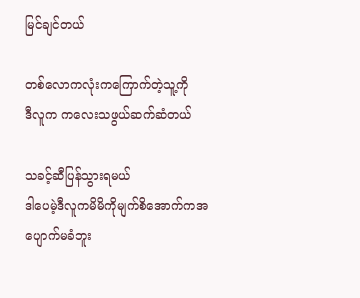မြင်ချင်တယ်

တစ်လောကလုံးကကြောက်တဲ့သူ့ကို
ဒီလူက ကလေးသဖွယ်ဆက်ဆံတယ်

သခင့်ဆီပြန်သွားရမယ်
ဒါပေမဲ့ဒီလူကမိမိကိုမျက်စိအောက်ကအပျောက်မခံဘူး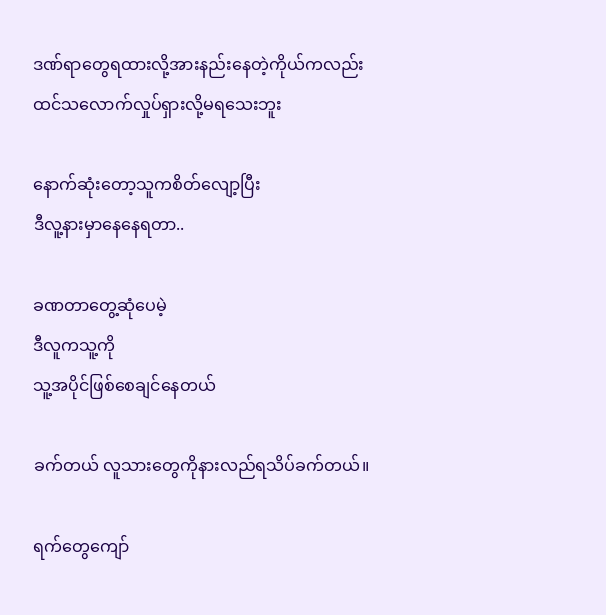ဒဏ်ရာတွေရထားလို့အားနည်းနေတဲ့ကိုယ်ကလည်း
ထင်သလောက်လှုပ်ရှားလို့မရသေးဘူး

နောက်ဆုံးတော့သူကစိတ်လျော့ပြီး
ဒီလူ့နားမှာနေနေရတာ..

ခဏတာတွေ့ဆုံပေမဲ့
ဒီလူကသူ့ကို
သူ့အပိုင်ဖြစ်စေချင်နေတယ်

ခက်တယ် လူသားတွေကိုနားလည်ရသိပ်ခက်တယ်။

ရက်တွေကျော်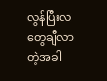လွန်ပြီးလတွေချီလာတဲ့အခါ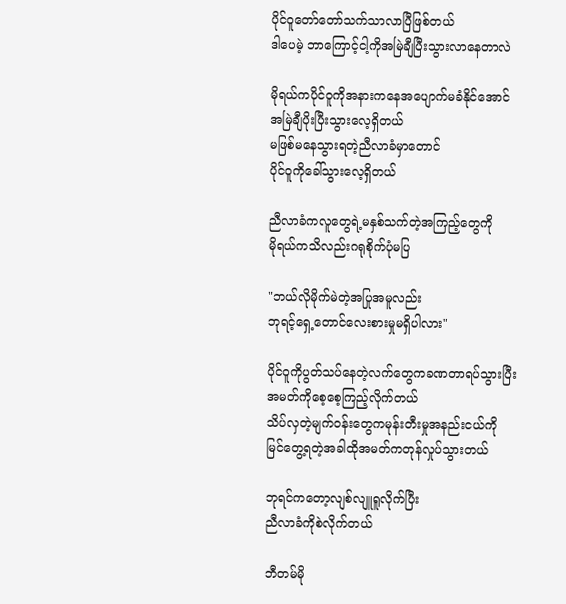ပိုင်ဝူတော်တော်သက်သာလာပြီဖြစ်တယ်
ဒါပေမဲ့ ဘာကြောင့်ငါ့ကိုအမြဲချီပြီးသွားလာနေတာလဲ

မိုရယ်ကပိုင်ဝူကိုအနားကနေအပျောက်မခံနိုင်အောင်
အမြဲချီပိုးပြီးသွားလေ့ရှိတယ်
မဖြစ်မနေသွားရတဲ့ညီလာခံမှာတောင်
ပိုင်ဝူကိုခေါ်သွားလေ့ရှိတယ်

ညီလာခံကလူတွေရဲ့မနှစ်သက်တဲ့အကြည့်တွေကို
မိုရယ်ကသိလည်းဂရုစိုက်ပုံမပြ

"ဘယ်လိုမိုက်မဲတဲ့အပြုအမူလည်း
ဘုရင့်ရှေ့တောင်လေးစားမှုမရှိပါလား"

ပိုင်ဝူကိုပွတ်သပ်နေတဲ့လက်တွေကခဏတာရပ်သွားပြီး
အမတ်ကိုစေ့စေ့ကြည့်လိုက်တယ်
သိပ်လှတဲ့မျက်ဝန်းတွေကမုန်းတီးမှုအနည်းငယ်ကို
မြင်တွေ့ရတဲ့အခါထိုအမတ်ကတုန်လှုပ်သွားတယ်

ဘုရင်ကတော့လျစ်လျူရူလိုက်ပြီး
ညီလာခံကိုစဲလိုက်တယ်

ဘီတမ်မို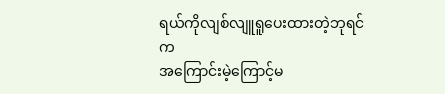ရယ်ကိုလျစ်လျူရူပေးထားတဲ့ဘုရင်က
အကြောင်းမဲ့ကြောင့်မ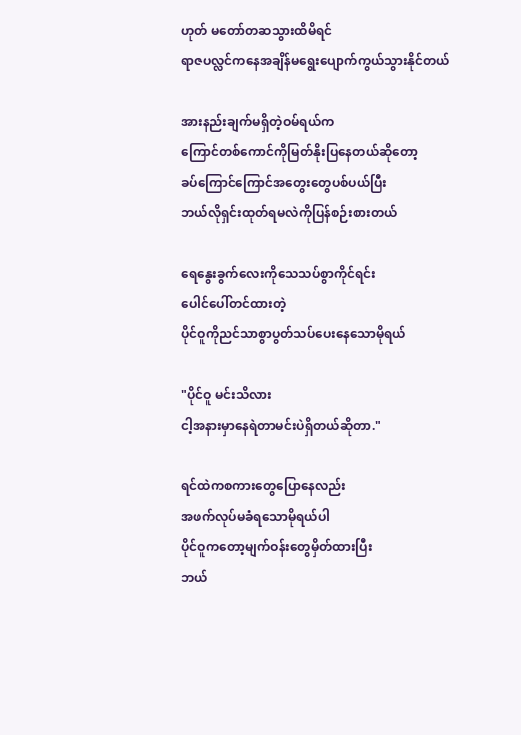ဟုတ် မတော်တဆသွားထိမိရင်
ရာဇပလ္လင်ကနေအချိန်မရွေးပျောက်ကွယ်သွားနိုင်တယ်

အားနည်းချက်မရှိတဲ့ဝမ်ရယ်က
ကြောင်တစ်ကောင်ကိုမြတ်နိုးပြနေတယ်ဆိုတော့
ခပ်ကြောင်ကြောင်အတွေးတွေပစ်ပယ်ပြီး
ဘယ်လိုရှင်းထုတ်ရမလဲကိုပြန်စဉ်းစားတယ်

ရေနွေးခွက်လေးကိုသေသပ်စွာကိုင်ရင်း
ပေါင်ပေါ်တင်ထားတဲ့
ပိုင်ဝူကိုညင်သာစွာပွတ်သပ်ပေးနေသောမိုရယ်

"ပိုင်ဝူ မင်းသိလား
ငါ့အနားမှာနေရဲတာမင်းပဲရှိတယ်ဆိုတာ."

ရင်ထဲကစကားတွေပြောနေလည်း
အဖက်လုပ်မခံရသောမိုရယ်ပါ
ပိုင်ဝူကတော့မျက်ဝန်းတွေမှိတ်ထားပြီး
ဘယ်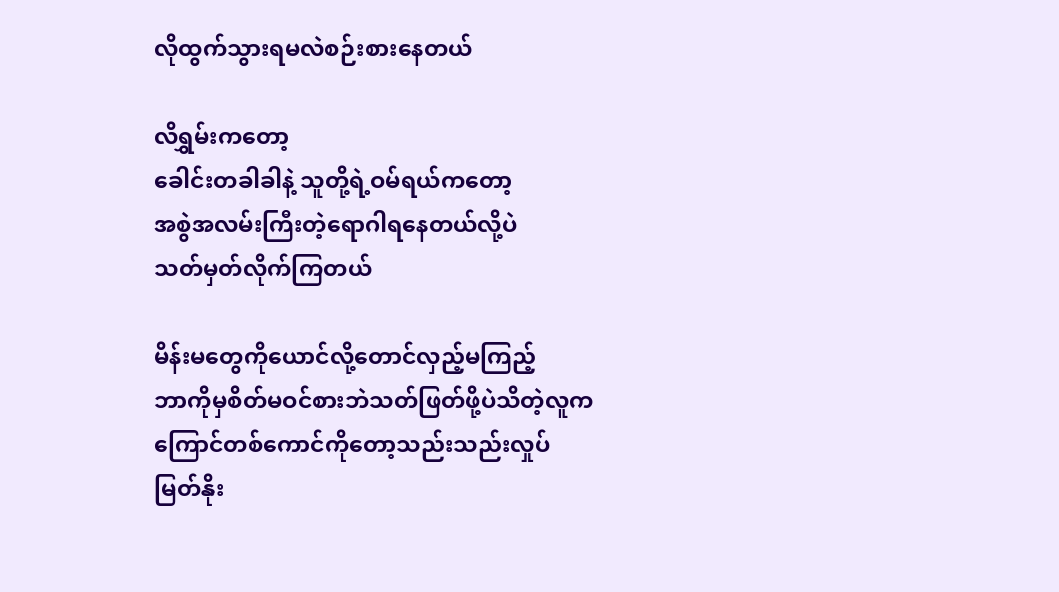လိုထွက်သွားရမလဲစဉ်းစားနေတယ်

လိရွှမ်းကတော့
ခေါင်းတခါခါနဲ့ သူတို့ရဲ့ဝမ်ရယ်ကတော့
အစွဲအလမ်းကြီးတဲ့ရောဂါရနေတယ်လို့ပဲ
သတ်မှတ်လိုက်ကြတယ်

မိန်းမတွေကိုယောင်လို့တောင်လှည့်မကြည့်
ဘာကိုမှစိတ်မဝင်စားဘဲသတ်ဖြတ်ဖို့ပဲသိတဲ့လူက
ကြောင်တစ်ကောင်ကိုတော့သည်းသည်းလှုပ်
မြတ်နိုး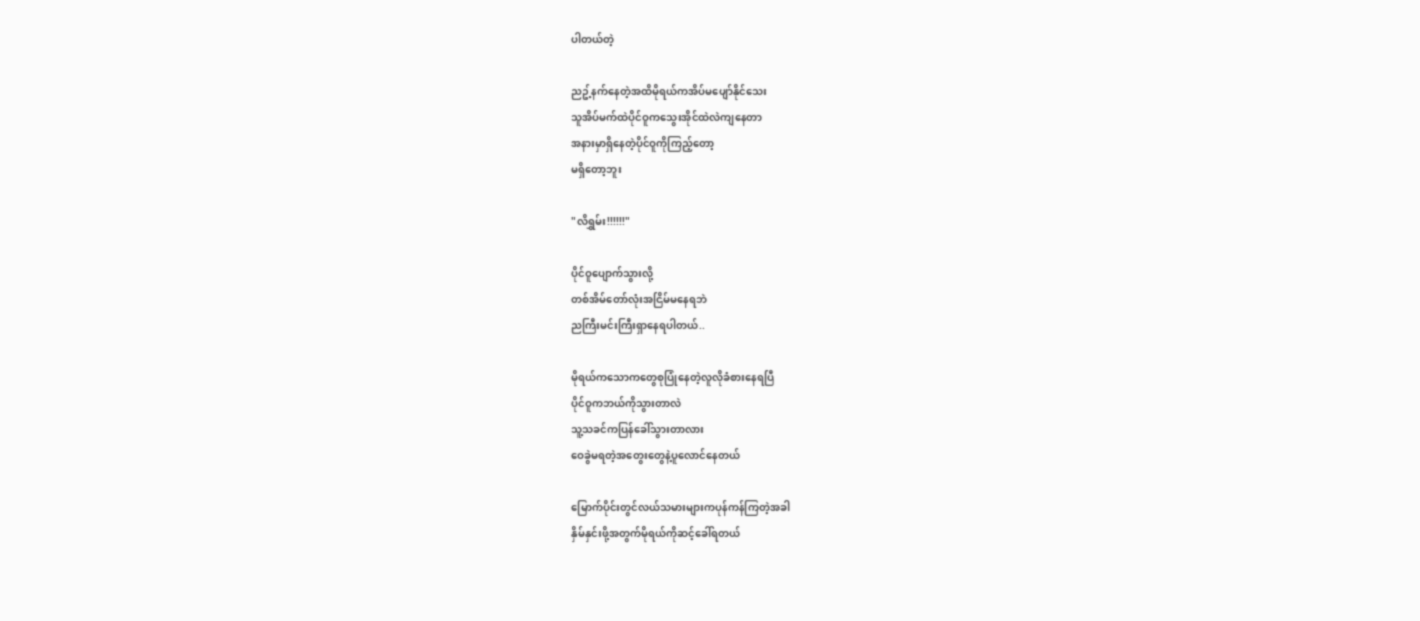ပါတယ်တဲ့

ညဥ့်နက်နေတဲ့အထိမိုရယ်ကအိပ်မပျော်နိုင်သေး
သူအိပ်မက်ထဲပိုင်ဝူကသွေးအိုင်ထဲလဲကျနေတာ
အနားမှာရှိနေတဲ့ပိုင်ဝူကိုကြည့်တော့
မရှိတော့ဘူး

"လိရွှမ်း!!!!!!"

ပိုင်ဝူပျောက်သွားလို့
တစ်အိမ်တော်လုံးအငြိမ်မနေရဘဲ
ညကြီးမင်းကြီးရှာနေရပါတယ်..

မိုရယ်ကသောကတွေစုပြုံနေတဲ့လူလိုခံစားနေရပြီ
ပိုင်ဝူကဘယ်ကိုသွားတာလဲ
သူ့သခင်ကပြန်ခေါ်သွားတာလား
ဝေခွဲမရတဲ့အတွေးတွေနဲ့ပူလောင်နေတယ်

မြောက်ပိုင်းတွင်လယ်သမားများကပုန်ကန်ကြတဲ့အခါ
နှိမ်နှင်းဖို့အတွက်မိုရယ်ကိုဆင့်ခေါ်ရတယ်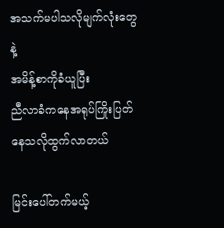အသက်မပါသလိုမျက်လုံးတွေနဲ့
အမိန့်စာကိုခံယူပြီး
ညီလာခံကနေအရုပ်ကြိုးပြတ်နေသလိုထွက်လာတယ်

မြင်းပေါ်တက်မယ့်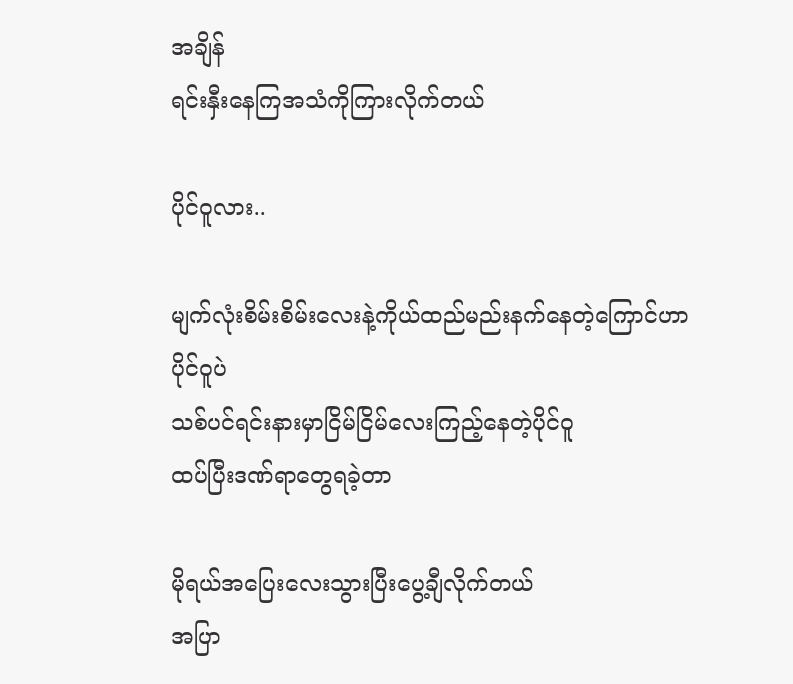အချိန်
ရင်းနှီးနေကြအသံကိုကြားလိုက်တယ်

ပိုင်ဝူလား..

မျက်လုံးစိမ်းစိမ်းလေးနဲ့ကိုယ်ထည်မည်းနက်နေတဲ့ကြောင်ဟာ
ပိုင်ဝူပဲ
သစ်ပင်ရင်းနားမှာငြိမ်ငြိမ်လေးကြည့်နေတဲ့ပိုင်ဝူ
ထပ်ပြီးဒဏ်ရာတွေရခဲ့တာ

မိုရယ်အပြေးလေးသွားပြီးပွေ့ချီလိုက်တယ်
အပြာ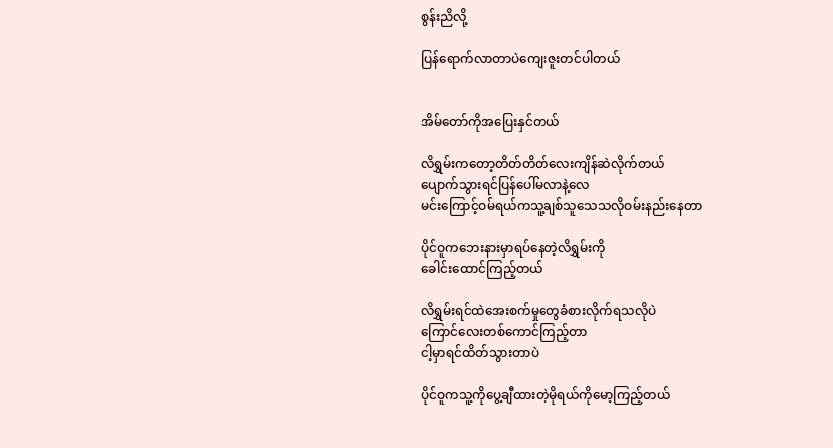စွန်းညိလို့

ပြန်ရောက်လာတာပဲကျေးဇူးတင်ပါတယ်


အိမ်တော်ကိုအပြေးနှင်တယ်

လိရွှမ်းကတော့တိတ်တိတ်လေးကျိန်ဆဲလိုက်တယ်
ပျောက်သွားရင်ပြန်ပေါ်မလာနဲ့လေ
မင်းကြောင့်ဝမ်ရယ်ကသူ့ချစ်သူသေသလိုဝမ်းနည်းနေတာ

ပိုင်ဝူကဘေးနားမှာရပ်နေတဲ့လိရွှမ်းကို
ခေါင်းထောင်ကြည့်တယ်

လိရွှမ်းရင်ထဲအေးစက်မှုတွေခံစားလိုက်ရသလိုပဲ
ကြောင်လေးတစ်ကောင်ကြည့်တာ
ငါ့မှာရင်ထိတ်သွားတာပဲ

ပိုင်ဝူကသူ့ကိုပွေ့ချီထားတဲ့မိုရယ်ကိုမော့ကြည့်တယ်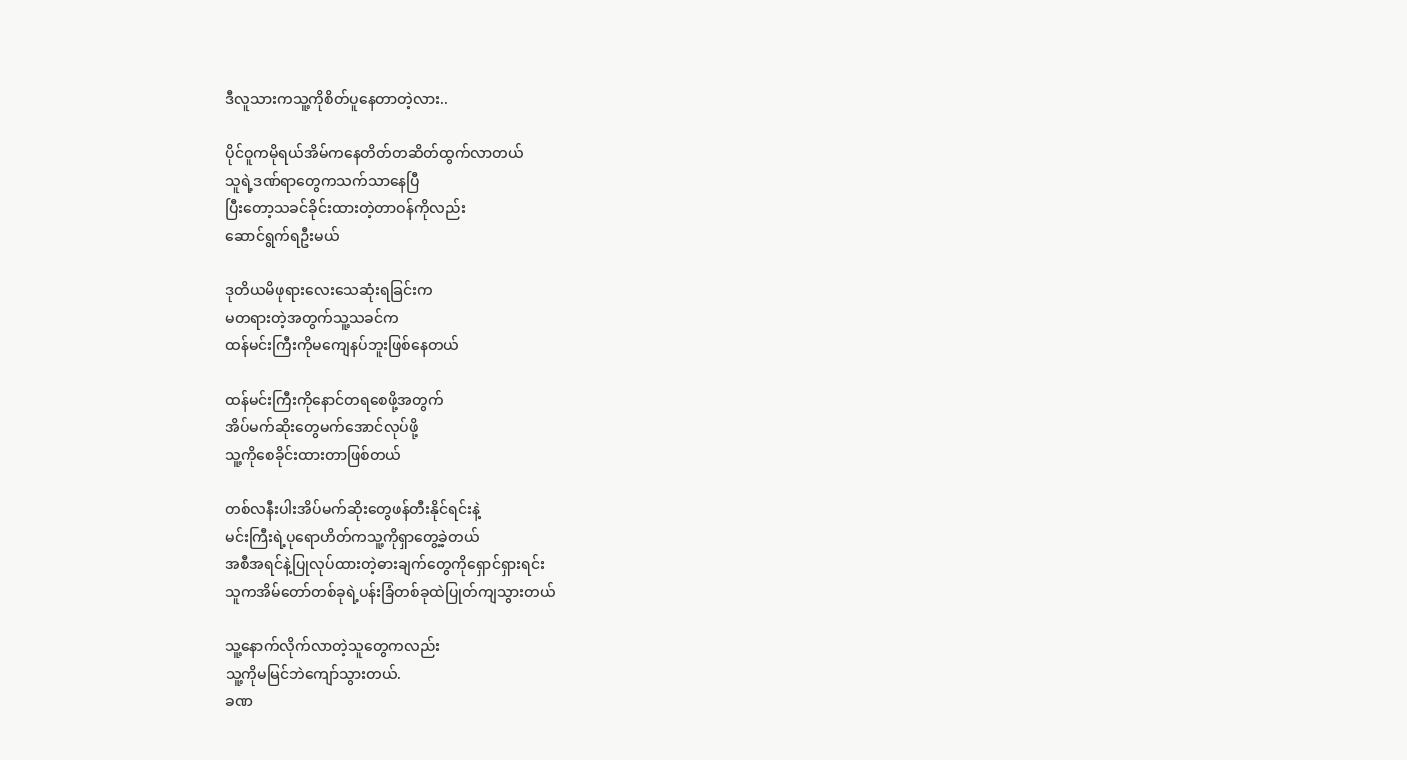ဒီလူသားကသူ့ကိုစိတ်ပူနေတာတဲ့လား..

ပိုင်ဝူကမိုရယ်အိမ်ကနေတိတ်တဆိတ်ထွက်လာတယ်
သူရဲ့ဒဏ်ရာတွေကသက်သာနေပြီ
ပြီးတော့သခင်ခိုင်းထားတဲ့တာဝန်ကိုလည်း
ဆောင်ရွက်ရဦးမယ်

ဒုတိယမိဖုရားလေးသေဆုံးရခြင်းက
မတရားတဲ့အတွက်သူ့သခင်က
ထန်မင်းကြီးကိုမကျေနပ်ဘူးဖြစ်နေတယ်

ထန်မင်းကြီးကိုနောင်တရစေဖို့အတွက်
အိပ်မက်ဆိုးတွေမက်အောင်လုပ်ဖို့
သူ့ကိုစေခိုင်းထားတာဖြစ်တယ်

တစ်လနီးပါးအိပ်မက်ဆိုးတွေဖန်တီးနိုင်ရင်းနဲ့
မင်းကြီးရဲ့ပုရောဟိတ်ကသူ့ကိုရှာတွေ့ခဲ့တယ်
အစီအရင်နဲ့ပြုလုပ်ထားတဲ့ဓားချက်တွေကိုရှောင်ရှားရင်း
သူကအိမ်တော်တစ်ခုရဲ့ပန်းခြံတစ်ခုထဲပြုတ်ကျသွားတယ်

သူ့နောက်လိုက်လာတဲ့သူတွေကလည်း
သူ့ကိုမမြင်ဘဲကျော်သွားတယ်.
ခဏ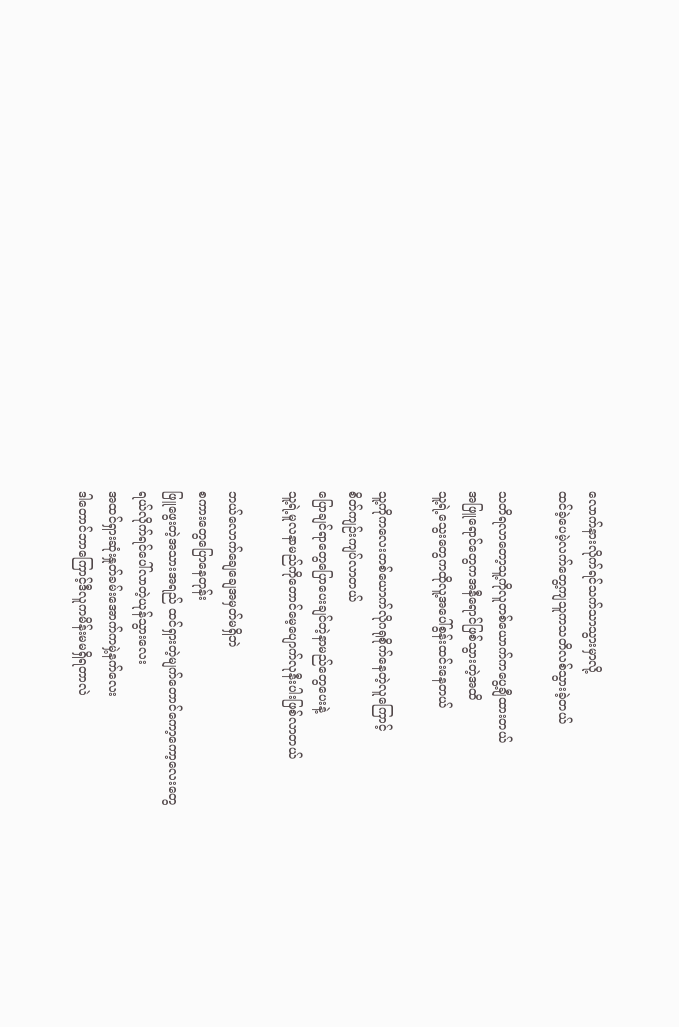လောက်နားလိုက်ရင်သက်သာသွားမှာလို့
ထင်ခဲ့ပေမဲ့လက်တွေ့ကျသူကသတိလစ်သွားခဲ့တယ်

သတိရလာတော့သူ့ကိုလူတစ်ယောက်ကပွေ့ချီထားတယ်
အဖြူရောင်တွေကအနီရောင်ဖြစ်သွားတဲ့အထိ
သူ့ရဲ့သွေးတွေကထိုလူ့အပေါ်စွန်းထင်းနေတယ်

သူ့ကိုကလေးတစ်ယောက်လိုဂရုစိုက်နေတဲ့လူကြောင့်
စိတ်ကျဉ်းကျပ်လာတယ်
ပြောချင်ရာတွေပြောပေးချင်တဲ့နာမည်တွေပေးနဲ့
သူ့ရဲ့မူလနာမည်ကိုတောင်မေ့ပျောက်လုနီးပါးဖြစ်လာတယ်

ဘယ်လောက်ချေချေအမှတ်မရှိဘဲ
စကားတွေပြောနေတုန်း
ဖြူဖွေးတဲ့အသားအရည် ထင်ရှားတဲ့မျက်တောင်ကော့ကော့လေးတွေ
ရယ်လိုက်ရင်ပေါ်လာတဲ့ယုန်သွားလေး
အထင်ရှားဆုံးနှုတ်ခမ်းအောက်ကမှဲ့နက်လေး
ဒါတောင်ဘာကြောင့်ဒီလူကမိန်းမမရှိရတာလဲ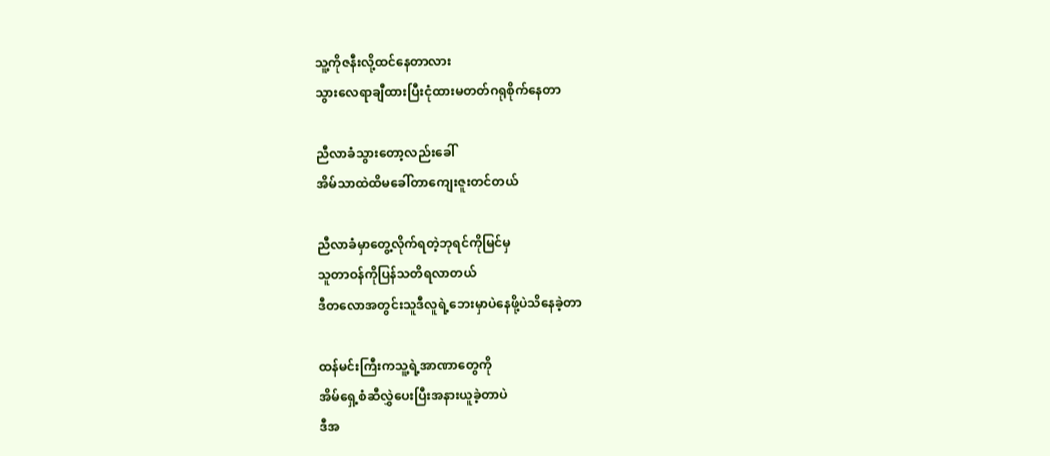သူ့ကိုဇနီးလို့ထင်နေတာလား
သွားလေရာချီထားပြီးငုံထားမတတ်ဂရုစိုက်နေတာ

ညီလာခံသွားတော့လည်းခေါ်
အိမ်သာထဲထိမခေါ်တာကျေးဇူးတင်တယ်

ညီလာခံမှာတွေ့လိုက်ရတဲ့ဘုရင်ကိုမြင်မှ
သူတာဝန်ကိုပြန်သတိရလာတယ်
ဒီတလောအတွင်းသူဒီလူရဲ့ဘေးမှာပဲနေဖို့ပဲသိနေခဲ့တာ

ထန်မင်းကြီးကသူ့ရဲ့အာဏာတွေကို
အိမ်ရှေ့စံဆီလွှဲပေးပြီးအနားယူခဲ့တာပဲ
ဒီအ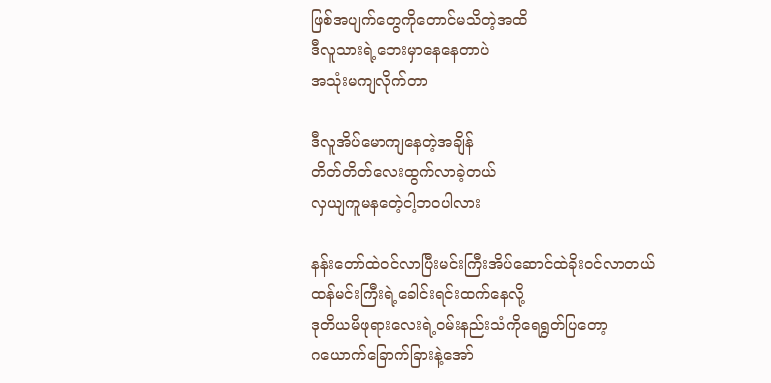ဖြစ်အပျက်တွေကိုတောင်မသိတဲ့အထိ
ဒီလူသားရဲ့ဘေးမှာနေနေတာပဲ
အသုံးမကျလိုက်တာ

ဒီလူအိပ်မောကျနေတဲ့အချိန်
တိတ်တိတ်လေးထွက်လာခဲ့တယ်
လှယျကူမနတေဲ့ငါ့ဘဝပါလား

နန်းတော်ထဲဝင်လာပြီးမင်းကြီးအိပ်ဆောင်ထဲခိုးဝင်လာတယ်
ထန်မင်းကြီးရဲ့ခေါင်းရင်းထက်နေလို့
ဒုတိယမိဖုရားလေးရဲ့ဝမ်းနည်းသံကိုရေရွတ်ပြတော့
ဂယောက်ခြောက်ခြားနဲ့အော်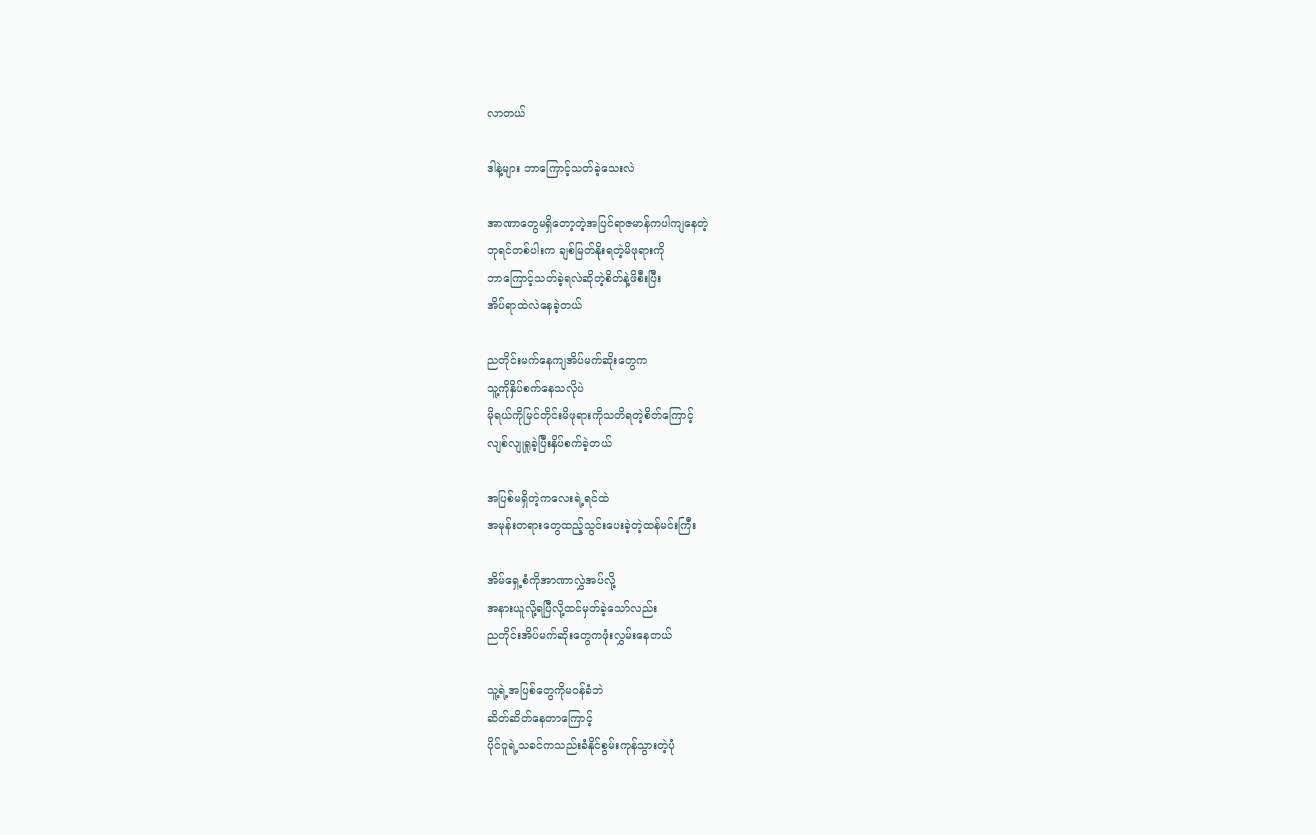လာတယ်

ဒါနဲ့များ ဘာကြောင့်သတ်ခဲ့သေးလဲ

အာဏာတွေမရှိတော့တဲ့အပြင်ရာဇမာန်ကပါကျနေတဲ့
ဘုရင်တစ်ပါးက ချစ်မြတ်နိုးရတဲ့မိဖုရားကို
ဘာကြောင့်သတ်ခဲ့ရလဲဆိုတဲ့စိတ်နဲ့ဖိစီးပြီး
အိပ်ရာထဲလဲနေခဲ့တယ်

ညတိုင်းမက်နေကျအိပ်မက်ဆိုးတွေက
သူ့ကိုနှိပ်စက်နေသလိုပဲ
မိုရယ်ကိုမြင်တိုင်းမိဖုရားကိုသတိရတဲ့စိတ်ကြောင့်
လျစ်လျုရူခဲ့ပြီးနှိပ်စက်ခဲ့တယ်

အပြစ်မရှိတဲ့ကလေးရဲ့ရင်ထဲ
အမုန်းတရားတွေထည့်သွင်းပေးခဲ့တဲ့ထန်မင်းကြီး

အိမ်ရှေ့စံကိုအာဏာလွှဲအပ်လို့
အနားယူလို့ရပြီလို့ထင်မှတ်ခဲ့သော်လည်း
ညတိုင်းအိပ်မက်ဆိုးတွေကဖုံးလွှမ်းနေတယ်

သူ့ရဲ့အပြစ်တွေကိုမဝန်ခံဘဲ
ဆိတ်ဆိတ်နေတာကြောင့်
ပိုင်ဝူရဲ့သခင်ကသည်းခံနိုင်စွမ်းကုန်သွားတဲ့ပုံ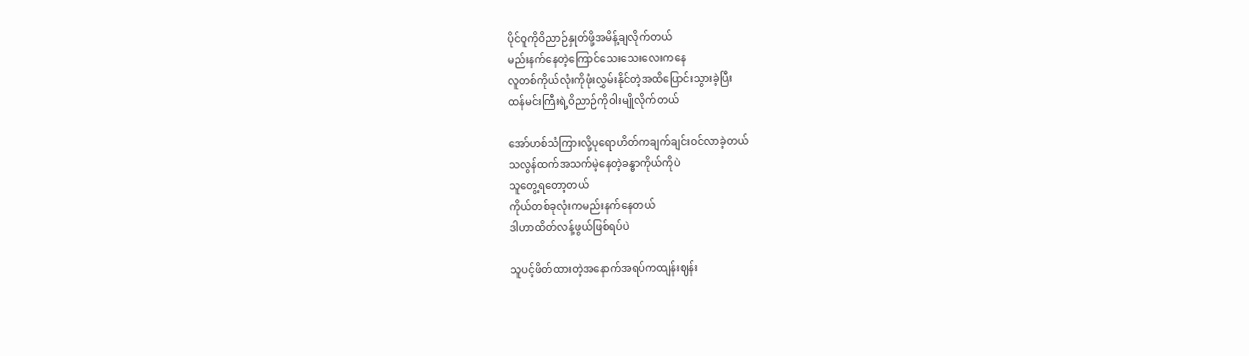ပိုင်ဝူကိုဝိညာဉ်နှုတ်ဖို့အမိန့်ချလိုက်တယ်
မည်းနက်နေတဲ့ကြောင်သေးသေးလေးကနေ
လူတစ်ကိုယ်လုံးကိုဖုံးလွှမ်းနိုင်တဲ့အထိပြောင်းသွားခဲ့ပြီး
ထန်မင်းကြီးရဲ့ဝိညာဉ်ကိုဝါးမျိုလိုက်တယ်

အော်ဟစ်သံကြားလို့ပုရောဟိတ်ကချက်ချင်းဝင်လာခဲ့တယ်
သလွန်ထက်အသက်မဲ့နေတဲ့ခန္ဓာကိုယ်ကိုပဲ
သူတွေ့ရတော့တယ်
ကိုယ်တစ်ခုလုံးကမည်းနက်နေတယ်
ဒါဟာထိတ်လန့်ဖွယ်ဖြစ်ရပ်ပဲ

သူပင့်ဖိတ်ထားတဲ့အနောက်အရပ်ကထျန်းဈန်း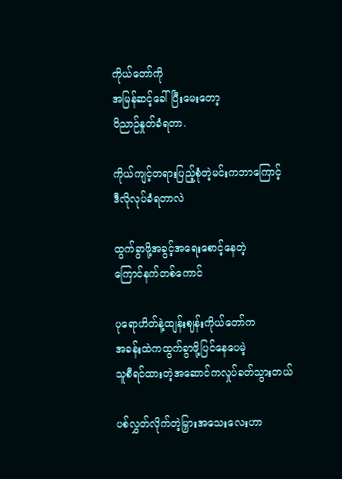ကိုယ်တော်ကို
အမြန်ဆင့်ခေါ်ပြီးမေးတော့
ဝိညာဉ်နှုတ်ခံရတာ.

ကိုယ်ကျင့်တရားပြည့်စုံတဲ့မင်းကဘာကြောင့်
ဒီလိုလုပ်ခံရတာလဲ

ထွက်ခွာဖို့အခွင့်အရေးစောင့်နေတဲ့
ကြောင်နက်တစ်ကောင်

ပုရောဟိတ်နဲ့ထျန်းဈန်းကိုယ်တော်က
အခန်းထဲကထွက်ခွာဖို့ပြင်နေပေမဲ့
သူစီရင်ထားတဲ့အဆောင်ကလှုပ်ခတ်သွားတယ်

ပစ်လွှတ်လိုက်တဲ့မြှားအသေးလေးဟာ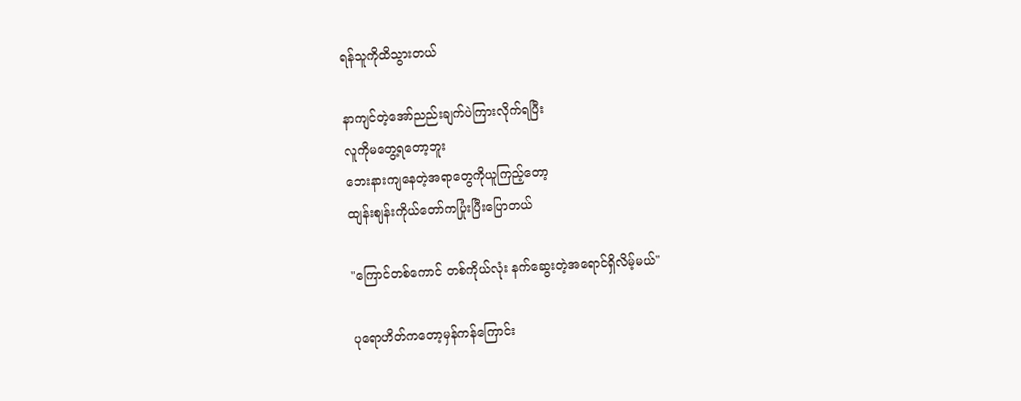ရန်သူကိုထိသွားတယ်

နာကျင်တဲ့အော်ညည်းချက်ပဲကြားလိုက်ရပြီး
လူကိုမတွေ့ရတော့ဘူး
ဘေးနားကျနေတဲ့အရာတွေကိုယူကြည့်တော့
ထျန်းဈန်းကိုယ်တော်ကပြုံးပြီးပြောတယ်

"ကြောင်တစ်ကောင် တစ်ကိုယ်လုံး နက်ဆွေးတဲ့အရောင်ရှိလိမ့်မယ်"

ပုရောဟိတ်ကတော့မှန်ကန်ကြောင်း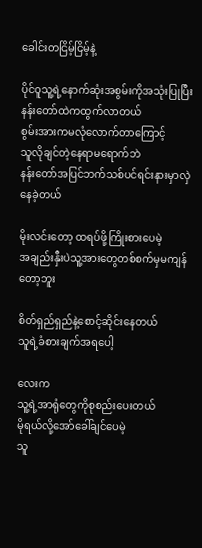ခေါင်းတငြိမ့်ငြိမ့်နဲ့

ပိုင်ဝူသူ့ရဲ့နောက်ဆုံးအစွမ်းကိုအသုံးပြုပြီး
နန်းတော်ထဲကထွက်လာတယ်
စွမ်းအားကမလုံလောက်တာကြောင့်
သူလိုချင်တဲ့နေရာမရောက်ဘဲ
နန်းတော်အပြင်ဘက်သစ်ပင်ရင်းနားမှာလှဲနေခဲ့တယ်

မိုးလင်းတော့ ထရပ်ဖို့ကြိုးစားပေမဲ့
အချည်းနှီးပဲသူ့အားတွေတစ်စက်မှမကျန်တော့ဘူး

စိတ်ရှည်ရှည်နဲ့စောင့်ဆိုင်းနေတယ်
သူရဲ့ခံစားချက်အရပေါ့

လေးက
သူ့ရဲ့အာရုံတွေကိုစုစည်းပေးတယ်
မိုရယ်လို့အော်ခေါ်ချင်ပေမဲ့
သူ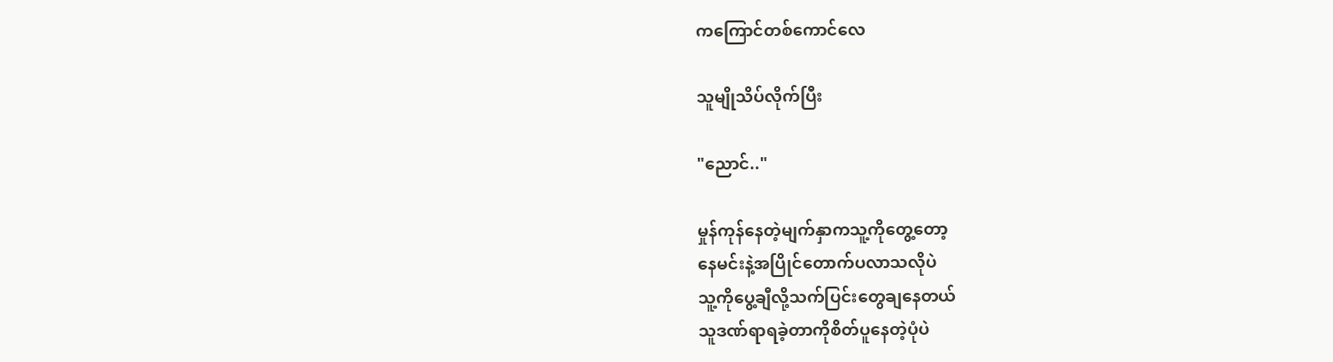ကကြောင်တစ်ကောင်လေ

သူမျိုသိပ်လိုက်ပြီး

"ညောင်.."

မှုန်ကုန်နေတဲ့မျက်နှာကသူ့ကိုတွေ့တော့
နေမင်းနဲ့အပြိုင်တောက်ပလာသလိုပဲ
သူ့ကိုပွေ့ချီလို့သက်ပြင်းတွေချနေတယ်
သူဒဏ်ရာရခဲ့တာကိုစိတ်ပူနေတဲ့ပုံပဲ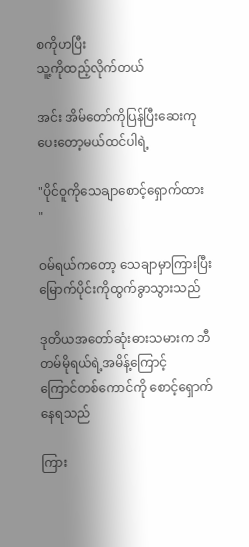စကိုဟပြီး
သူ့ကိုထည့်လိုက်တယ်

အင်း အိမ်တော်ကိုပြန်ပြီးဆေးကုပေးတော့မယ်ထင်ပါရဲ့

"ပိုင်ဝူကိုသေချာစောင့်ရှောက်ထား "

ဝမ်ရယ်ကတော့ သေချာမှာကြားပြီး
မြောက်ပိုင်းကိုထွက်ခွာသွားသည်

ဒုတိယအတော်ဆုံးဓားသမားက ဘီတမ်မိုရယ်ရဲ့အမိန့်ကြောင့်
ကြောင်တစ်ကောင်ကို စောင့်ရှောက်နေရသည်

ကြား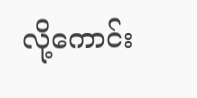လို့ကောင်း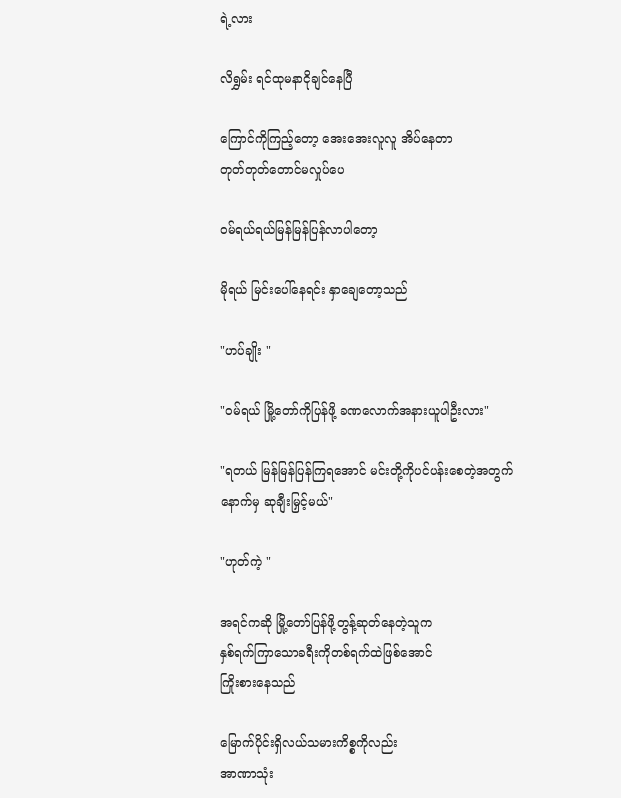ရဲ့လား

လိရွှမ်း ရင်ထုမနာငိုချင်နေပြီ

ကြောင်ကိုကြည့်တော့ အေးအေးလူလူ အိပ်နေတာ
တုတ်တုတ်တောင်မလှုပ်ပေ

ဝမ်ရယ်ရယ်မြန်မြန်ပြန်လာပါတော့

မိုရယ် မြင်းပေါ်နေရင်း နှာချေတော့သည်

"ဟပ်ချိုး "

"ဝမ်ရယ် မြို့တော်ကိုပြန်ဖို့ ခဏလောက်အနားယူပါဦးလား"

"ရတယ် မြန်မြန်ပြန်ကြရအောင် မင်းတို့ကိုပင်ပန်းစေတဲ့အတွက်
နောက်မှ ဆုချီးမြှင့်မယ်"

"ဟုတ်ကဲ့ "

အရင်ကဆို မြို့တော်ပြန်ဖို့တွန့်ဆုတ်နေတဲ့သူက
နှစ်ရက်ကြာသောခရီးကိုတစ်ရက်ထဲဖြစ်အောင်
ကြိုးစားနေသည်

မြောက်ပိုင်းရှိလယ်သမားကိစ္စကိုလည်း
အာဏာသုံး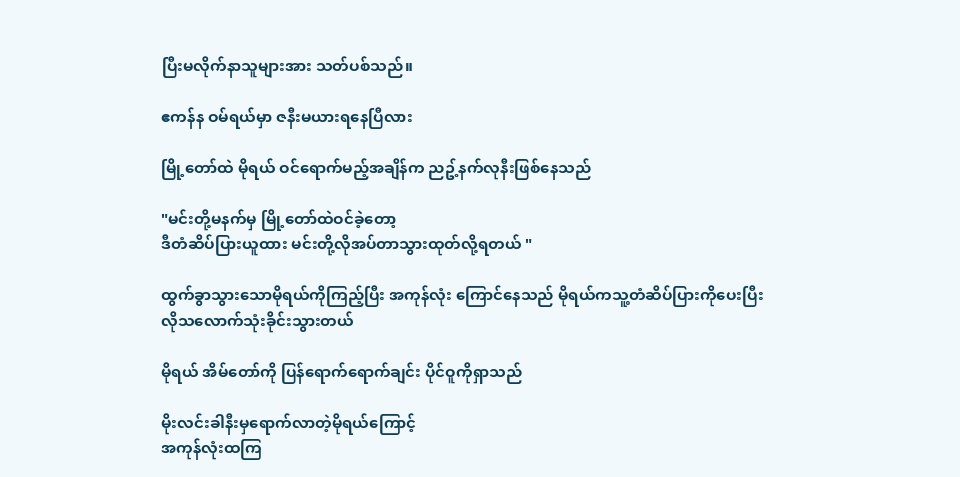ပြီးမလိုက်နာသူများအား သတ်ပစ်သည်။

ဧကန်န ဝမ်ရယ်မှာ ဇနီးမယားရနေပြီလား

မြို့တော်ထဲ မိုရယ် ဝင်ရောက်မည့်အချိန်က ညဥ့်နက်လုနီးဖြစ်နေသည်

"မင်းတို့မနက်မှ မြို့တော်ထဲဝင်ခဲ့တော့
ဒီတံဆိပ်ပြားယူထား မင်းတို့လိုအပ်တာသွားထုတ်လို့ရတယ် "

ထွက်ခွာသွားသောမိုရယ်ကိုကြည့်ပြီး အကုန်လုံး ကြောင်နေသည် မိုရယ်ကသူ့တံဆိပ်ပြားကိုပေးပြီး
လိုသလောက်သုံးခိုင်းသွားတယ်

မိုရယ် အိမ်တော်ကို ပြန်ရောက်ရောက်ချင်း ပိုင်ဝူကိုရှာသည်

မိုးလင်းခါနီးမှရောက်လာတဲ့မိုရယ်ကြောင့်
အကုန်လုံးထကြ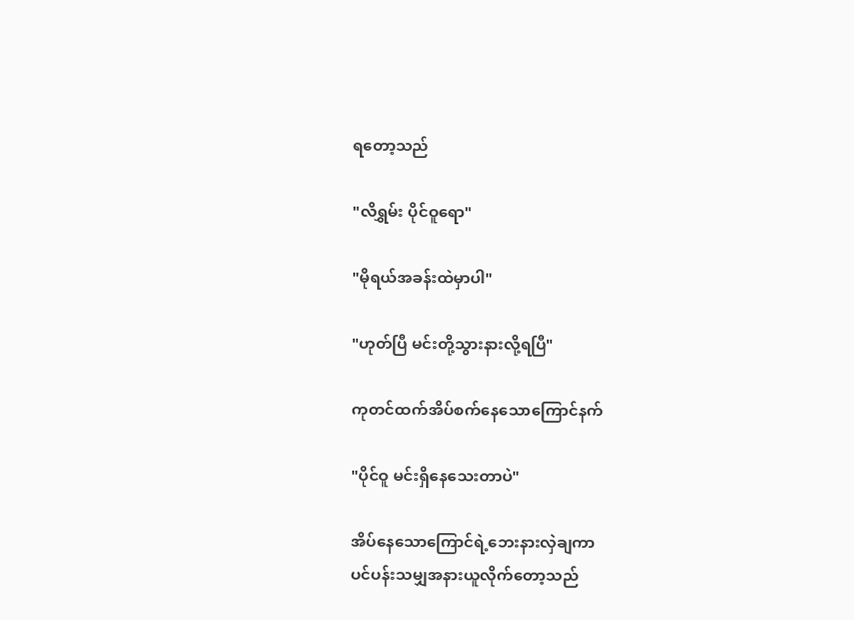ရတော့သည်

"လိရွှမ်း ပိုင်ဝူရော"

"မိုရယ်အခန်းထဲမှာပါ"

"ဟုတ်ပြီ မင်းတို့သွားနားလို့ရပြီ"

ကုတင်ထက်အိပ်စက်နေသောကြောင်နက်

"ပိုင်ဝူ မင်းရှိနေသေးတာပဲ"

အိပ်နေသောကြောင်ရဲ့ဘေးနားလှဲချကာ
ပင်ပန်းသမျှအနားယူလိုက်တော့သည်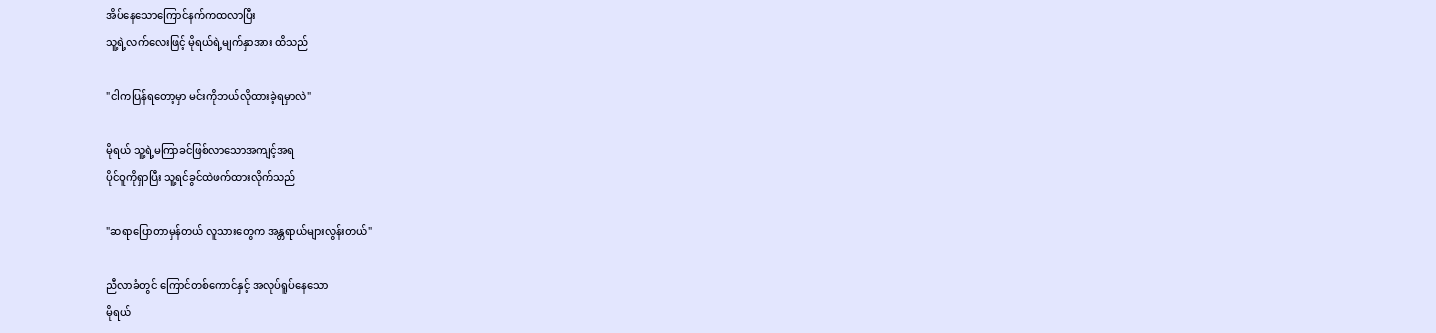အိပ်နေသောကြောင်နက်ကထလာပြီး
သူ့ရဲ့လက်လေးဖြင့် မိုရယ်ရဲ့မျက်နှာအား ထိသည်

"ငါကပြန်ရတော့မှာ မင်းကိုဘယ်လိုထားခဲ့ရမှာလဲ"

မိုရယ် သူ့ရဲ့မကြာခင်ဖြစ်လာသောအကျင့်အရ
ပိုင်ဝူကိုရှာပြီး သူ့ရင်ခွင်ထဲဖက်ထားလိုက်သည်

"ဆရာပြောတာမှန်တယ် လူသားတွေက အန္တရာယ်များလွန်းတယ်"

ညီလာခံတွင် ကြောင်တစ်ကောင်နှင့် အလုပ်ရူပ်နေသော
မိုရယ်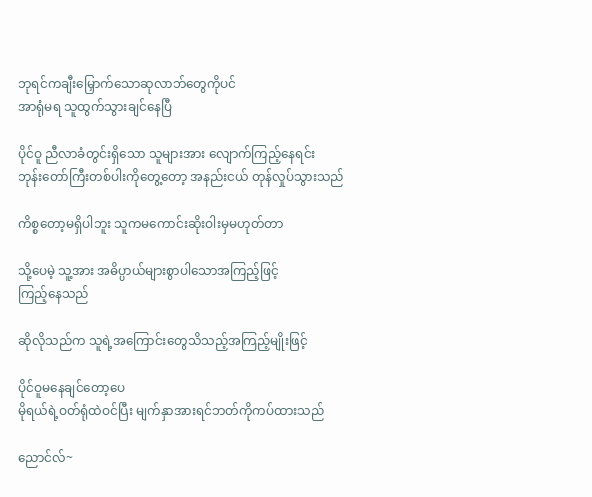ဘုရင်ကချီးမြှောက်သောဆုလာဘ်တွေကိုပင်
အာရုံမရ သူထွက်သွားချင်နေပြီ

ပိုင်ဝူ ညီလာခံတွင်းရှိသော သူများအား လျောက်ကြည့်နေရင်း
ဘုန်းတော်ကြီးတစ်ပါးကိုတွေ့တော့ အနည်းငယ် တုန်လှုပ်သွားသည်

ကိစ္စတော့မရှိပါဘူး သူကမကောင်းဆိုးဝါးမှမဟုတ်တာ

သို့ပေမဲ့ သူ့အား အဓိပ္ပာယ်များစွာပါသောအကြည့်ဖြင့်
ကြည့်နေသည်

ဆိုလိုသည်က သူရဲ့အကြောင်းတွေသိသည့်အကြည့်မျိုးဖြင့်

ပိုင်ဝူမနေချင်တော့ပေ
မိုရယ်ရဲ့ဝတ်ရုံထဲဝင်ပြီး မျက်နှာအားရင်ဘတ်ကိုကပ်ထားသည်

ညောင်လ်~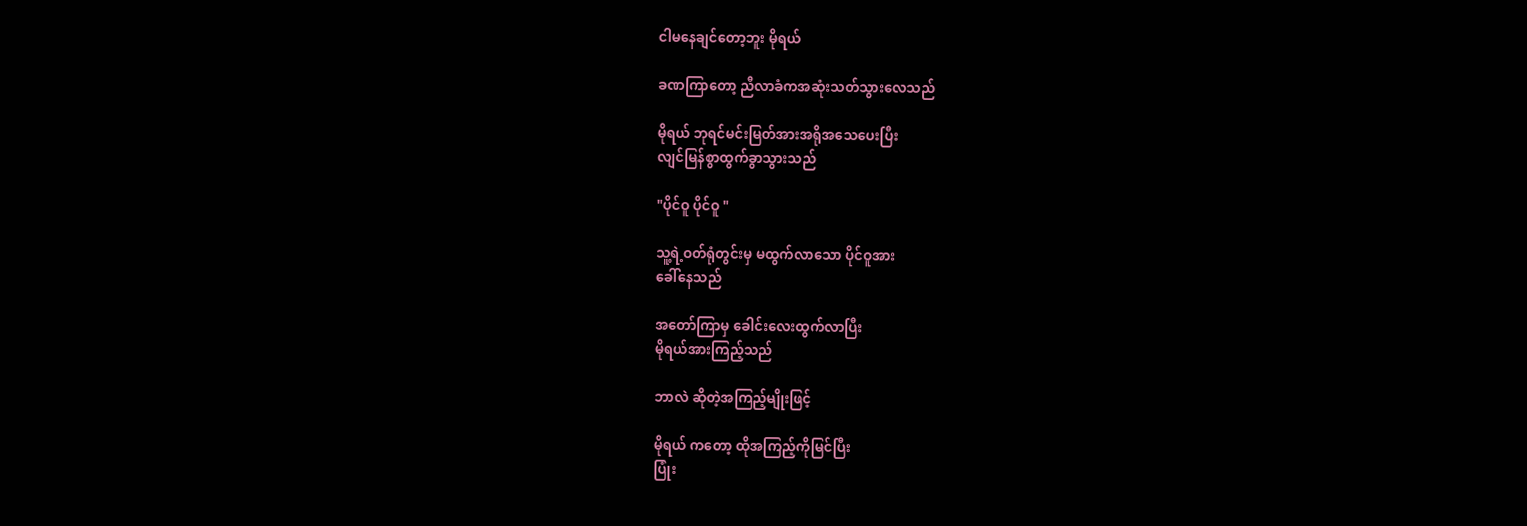ငါမနေချင်တော့ဘူး မိုရယ်

ခဏကြာတော့ ညီလာခံကအဆုံးသတ်သွားလေသည်

မိုရယ် ဘုရင်မင်းမြတ်အားအရိုအသေပေးပြီး
လျင်မြန်စွာထွက်ခွာသွားသည်

"ပိုင်ဝူ ပိုင်ဝူ "

သူ့ရဲ့ဝတ်ရုံတွင်းမှ မထွက်လာသော ပိုင်ဝူအား
ခေါ်နေသည်

အတော်ကြာမှ ခေါင်းလေးထွက်လာပြီး
မိုရယ်အားကြည့်သည်

ဘာလဲ ဆိုတဲ့အကြည့်မျိုးဖြင့်

မိုရယ် ကတော့ ထိုအကြည့်ကိုမြင်ပြီး
ပြုံး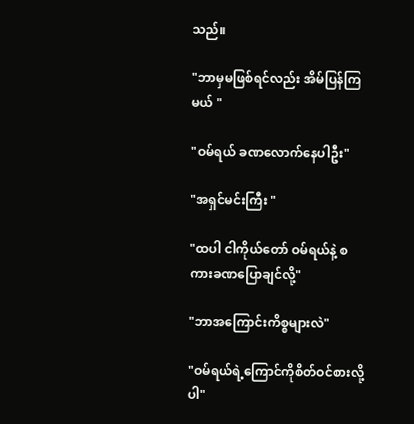သည်။

"ဘာမှမဖြစ်ရင်လည်း အိမ်ပြန်ကြမယ် "

"ဝမ်ရယ် ခဏလောက်နေပါဦး"

"အရှင်မင်းကြီး "

"ထပါ ငါကိုယ်တော် ဝမ်ရယ်နဲ့ စကားခဏပြောချင်လို့"

"ဘာအကြောင်းကိစ္စများလဲ"

"ဝမ်ရယ်ရဲ့ကြောင်ကိုစိတ်ဝင်စားလို့ပါ"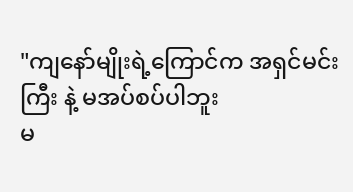"ကျနော်မျိုးရဲ့ကြောင်က အရှင်မင်းကြီး နဲ့ မအပ်စပ်ပါဘူး
မ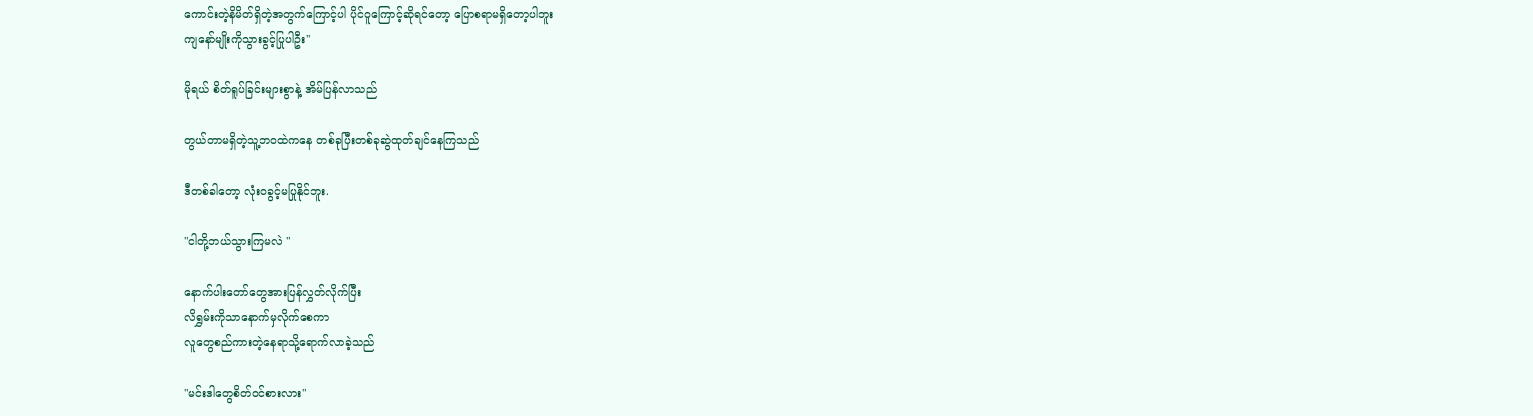ကောင်းတဲ့နိမိတ်ရှိတဲ့အတွက်ကြောင့်ပါ ပိုင်ဝူကြောင့်ဆိုရင်တော့ ပြောစရာမရှိတော့ပါဘူး
ကျနော်မျိုးကိုသွားခွင့်ပြုပါဦး"

မိုရယ် စိတ်ရူပ်ခြင်းများစွာနဲ့ အိမ်ပြန်လာသည်

တွယ်တာမရှိတဲ့သူ့ဘဝထဲကနေ တစ်ခုပြီးတစ်ခုဆွဲထုတ်ချင်နေကြသည်

ဒီတစ်ခါတော့ လုံးဝခွင့်မပြုနိုင်ဘူး.

"ငါတို့ဘယ်သွားကြမလဲ "

နောက်ပါးတော်တွေအားပြန်လွှတ်လိုက်ပြီး
လိရွှမ်းကိုသာနောက်မှလိုက်စေကာ
လူတွေစည်ကားတဲ့နေရာသို့ရောက်လာခဲ့သည်

"မင်းဒါတွေစိတ်ဝင်စားလား"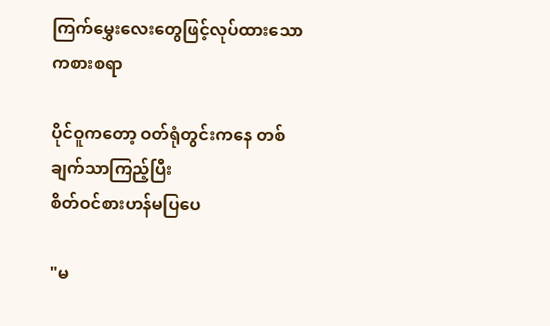ကြက်မွှေးလေးတွေဖြင့်လုပ်ထားသောကစားစရာ

ပိုင်ဝူကတော့ ဝတ်ရုံတွင်းကနေ တစ်ချက်သာကြည့်ပြီး
စိတ်ဝင်စားဟန်မပြပေ

"မ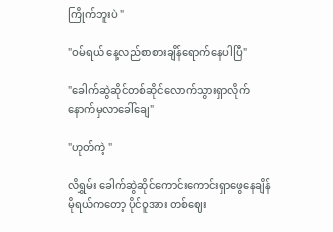ကြိုက်ဘူးပဲ "

"ဝမ်ရယ် နေ့လည်စာစားချိန်ရောက်နေပါပြီ"

"ခေါက်ဆွဲဆိုင်တစ်ဆိုင်လောက်သွားရှာလိုက်
နောက်မှလာခေါ်ချေ"

"ဟုတ်ကဲ့ "

လိရွှမ်း ခေါက်ဆွဲဆိုင်ကောင်းကောင်းရှာဖွေနေချိန်
မိုရယ်ကတော့ ပိုင်ဝူအား တစ်ဈေး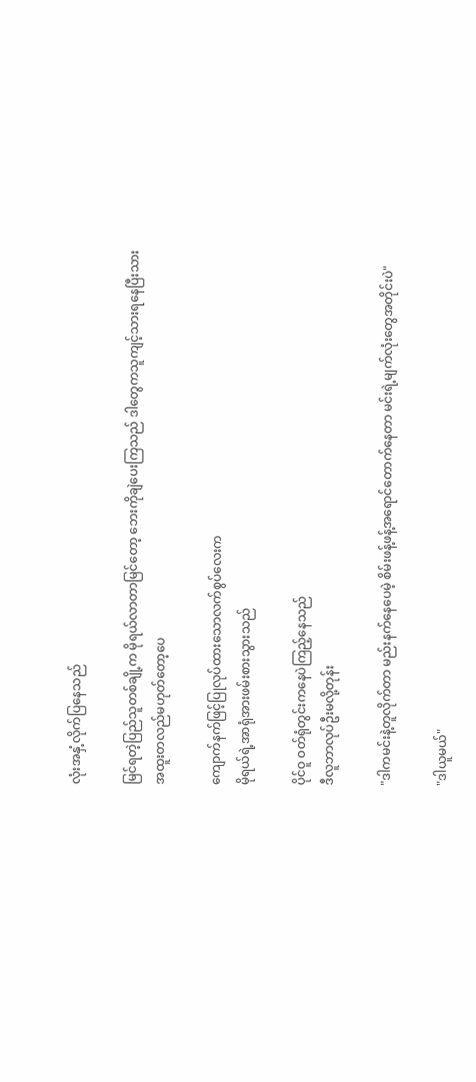လုံးအနှံ့လိုက်ပြနေသည်

မြင်ရတဲ့ပြည်သူတစ်ချို့က မိုရယ်လာတာမြင်တော့ ဘေးကိုချဲပေးကြသည် ဒါတွေကသူကျင့်သားရနေပြီးသား
အထူးတလည်မဟုတ်တော့ပေ

ကျောက်နက်ဖြင့်ပြုလုပ်ထားသောလက်စွပ်လေးက
မိုရယ်ရဲ့အာရုံအားဖမ်းစားသွားသည်

ပိုင်ဝူ ဝတ်ရုံတွင်းကနေပဲကြည့်နေသည်
ဒီလူဘာလုပ်ဦးမလို့တုန်း

"ဒါကမင်းနဲ့တူလိုက်တာ မည်းနက်နေပေမဲ့ စိမ်းဖန့်ဖန့်အရောင်တောက်နေတာ မင်းရဲ့မျက်လုံးတွေအတိုင်းပဲ"

"ဒါယူမယ်"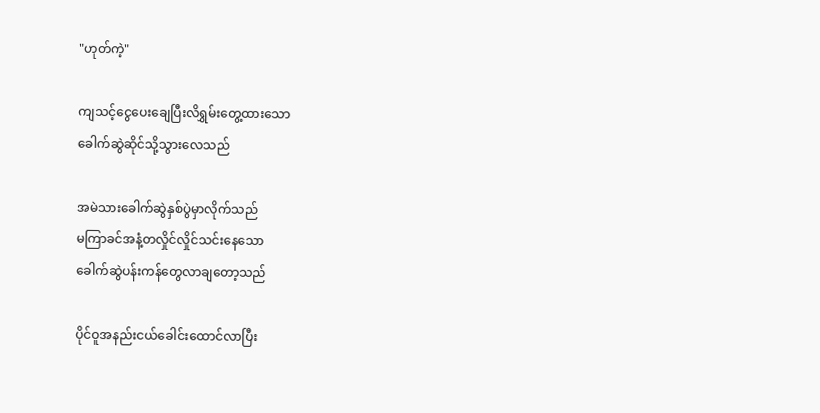"ဟုတ်ကဲ့"

ကျသင့်ငွေပေးချေပြီးလိရွှမ်းတွေ့ထားသော
ခေါက်ဆွဲဆိုင်သို့သွားလေသည်

အမဲသားခေါက်ဆွဲနှစ်ပွဲမှာလိုက်သည်
မကြာခင်အနံ့တလှိုင်လှိုင်သင်းနေသော
ခေါက်ဆွဲပန်းကန်တွေလာချတော့သည်

ပိုင်ဝူအနည်းငယ်ခေါင်းထောင်လာပြီး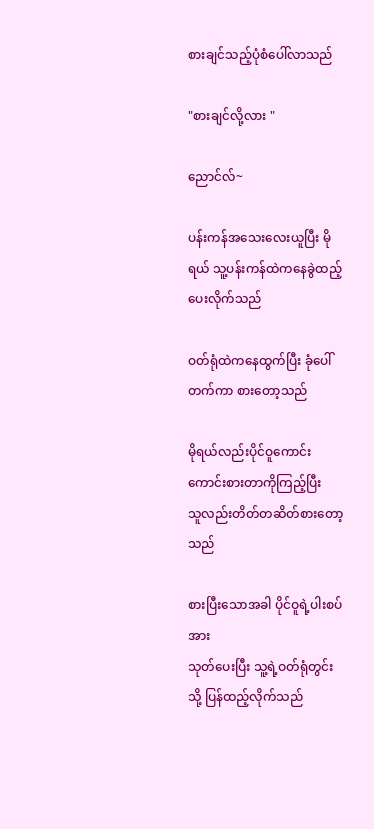စားချင်သည့်ပုံစံပေါ်လာသည်

"စားချင်လို့လား "

ညောင်လ်~

ပန်းကန်အသေးလေးယူပြီး မိုရယ် သူ့ပန်းကန်ထဲကနေခွဲထည့်ပေးလိုက်သည်

ဝတ်ရုံထဲကနေထွက်ပြီး ခုံပေါ်တက်ကာ စားတော့သည်

မိုရယ်လည်းပိုင်ဝူကောင်းကောင်းစားတာကိုကြည့်ပြီး
သူလည်းတိတ်တဆိတ်စားတော့သည်

စားပြီးသောအခါ ပိုင်ဝူရဲ့ပါးစပ်အား
သုတ်ပေးပြီး သူ့ရဲ့ဝတ်ရုံတွင်းသို့ ပြန်ထည့်လိုက်သည်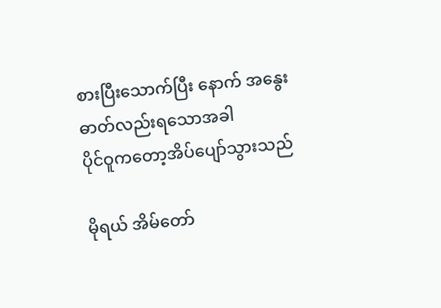စားပြီးသောက်ပြီး နောက် အနွေးဓာတ်လည်းရသောအခါ
ပိုင်ဝူကတော့အိပ်ပျော်သွားသည်

မိုရယ် အိမ်တော်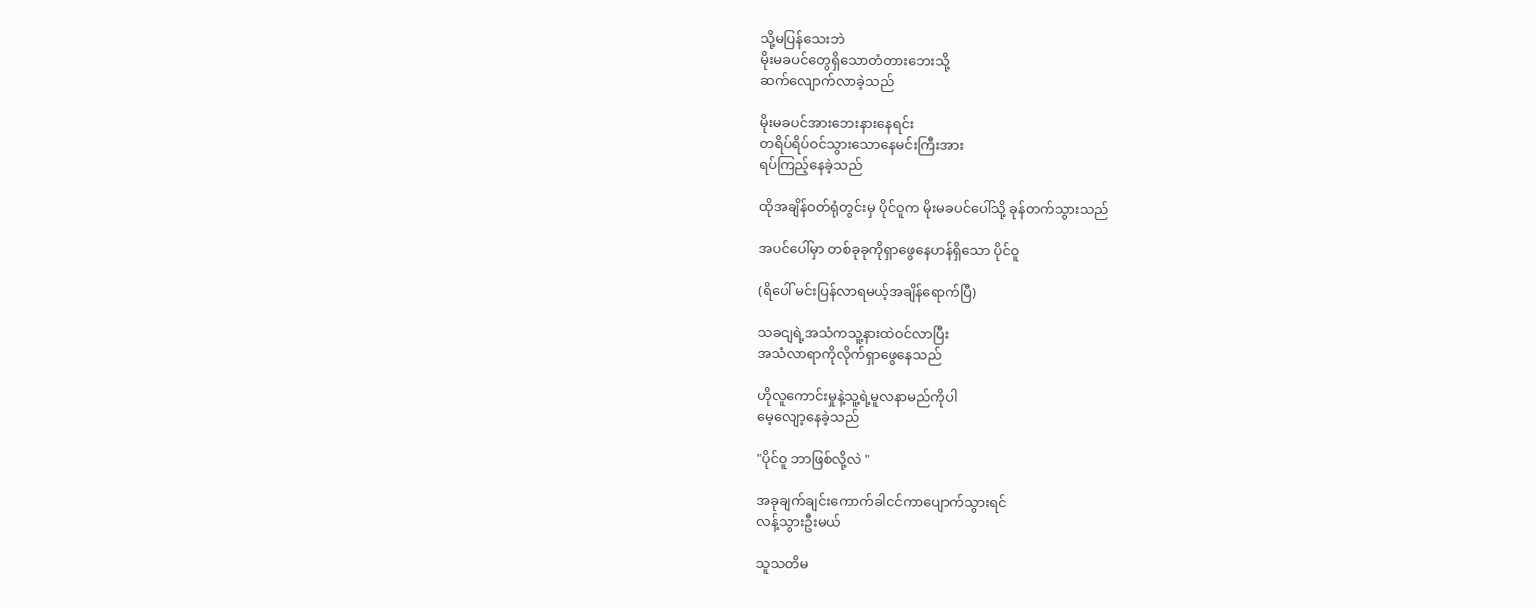သို့မပြန်သေးဘဲ
မိုးမခပင်တွေရှိသောတံတားဘေးသို့
ဆက်လျောက်လာခဲ့သည်

မိုးမခပင်အားဘေးနားနေရင်း
တရိပ်ရိပ်ဝင်သွားသောနေမင်းကြီးအား
ရပ်ကြည့်နေခဲ့သည်

ထိုအချိန်ဝတ်ရုံတွင်းမှ ပိုင်ဝူက မိုးမခပင်ပေါ်သို့ ခုန်တက်သွားသည်

အပင်ပေါ်မှာ တစ်ခုခုကိုရှာဖွေနေဟန်ရှိသော ပိုင်ဝူ

(ရိပေါ် မင်းပြန်လာရမယ့်အချိန်ရောက်ပြီ)

သခငျရဲ့အသံကသူ့နားထဲဝင်လာပြီး
အသံလာရာကိုလိုက်ရှာဖွေနေသည်

ဟိုလူကောင်းမှုနဲ့သူ့ရဲ့မူလနာမည်ကိုပါ
မေ့လျော့နေခဲ့သည်

"ပိုင်ဝူ ဘာဖြစ်လို့လဲ "

အခုချက်ချင်းကောက်ခါငင်ကာပျောက်သွားရင်
လန့်သွားဦးမယ်

သူသတိမ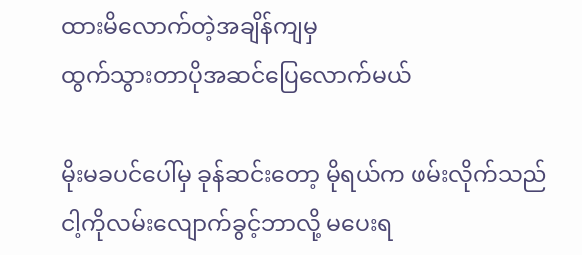ထားမိလောက်တဲ့အချိန်ကျမှ
ထွက်သွားတာပိုအဆင်ပြေလောက်မယ်

မိုးမခပင်ပေါ်မှ ခုန်ဆင်းတော့ မိုရယ်က ဖမ်းလိုက်သည်
ငါ့ကိုလမ်းလျောက်ခွင့်ဘာလို့ မပေးရ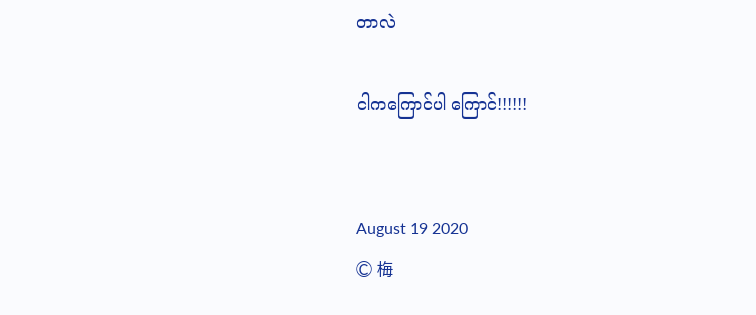တာလဲ

ငါကကြောင်ပါ ကြောင်!!!!!!


August 19 2020
© 梅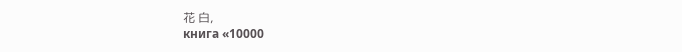花 白,
книга «10000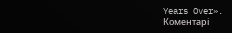Years Over».
Коментарі